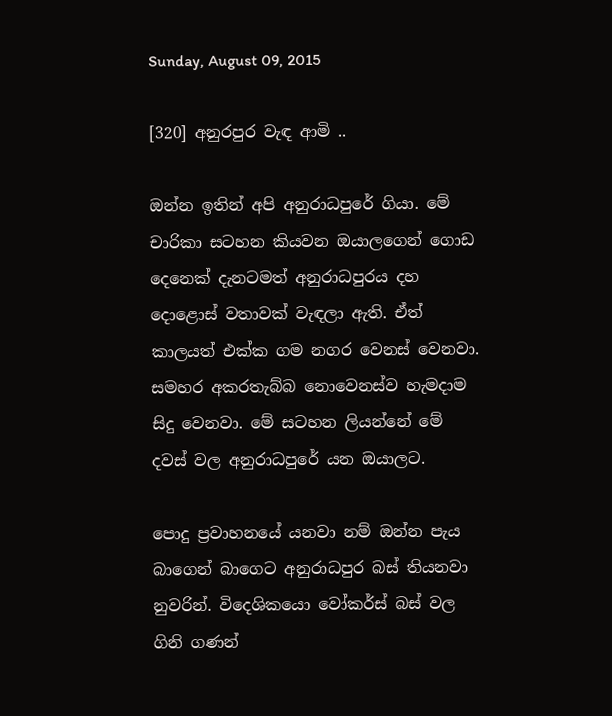Sunday, August 09, 2015

[320] අනුරපුර වැඳ ආමි ..

ඔන්න ඉතින් අපි අනුරාධපුරේ ගියා. මේ චාරිකා සටහන කියවන ඔයාලගෙන් ගොඩ දෙනෙක් දැනටමත් අනුරාධපුරය දහ දොළොස් වතාවක් වැඳලා ඇති. ඒත් කාලයත් එක්ක ගම නගර වෙනස් වෙනවා. සමහර අකරතැබ්බ නොවෙනස්ව හැමදාම සිදු වෙනවා. මේ සටහන ලියන්නේ මේ දවස් වල අනුරාධපුරේ යන ඔයාලට.

පොදු ප්‍රවාහනයේ යනවා නම් ඔන්න පැය බාගෙන් බාගෙට අනුරාධපුර බස් තියනවා නුවරින්. විදෙශිකයො වෝකර්ස් බස් වල ගිනි ගණන්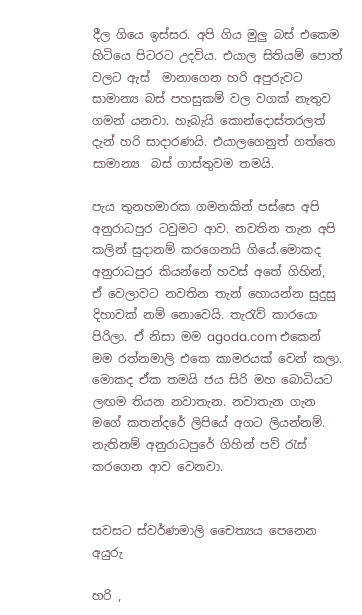දීල ගියෙ ඉස්සර. අපි ගිය මුලු බස් එකෙම හිටියෙ පිටරට උදවිය. එයාල සිතියම් පොත් වලට ඇස්  මානාගෙන හරි අපුරුවට සාමාන්‍ය බස් පහසුකම් වල වගක් නැතුව ගමන් යනවා. හැබැයි කොන්දොස්තරලත් දැන් හරි සාදාරණයි. එයාලගෙනුත් ගත්තෙ සාමාන්‍ය  බස් ගාස්තුවම තමයි.

පැය තුනහමාරක ගමනකින් පස්සෙ අපි අනුරාධපුර ටවුමට ආව. නවතින තැන අපි කලින් සුදානම් කරගෙනයි ගියේ.මොකද අනුරාධපුර කියන්නේ හවස් අතේ ගිහින්,  ඒ වෙලාවට නවතින තැන් හොයන්න සුදුසු දිහාවක් නම් නොවෙයි. තැරැව් කාරයො පිරිලා. ඒ නිසා මම agoda.com එකෙන් මම රත්නමාලි එකෙ කාමරයක් වෙන් කලා. මොකද ඒක තමයි ජය සිරි මහ බොධියට ලඟම තියන නවාතැන. නවාතැන ගැන මගේ කතන්දරේ ලිපියේ අගට ලියන්නම්. නැතිනම් අනුරාධපුරේ ගිහින් පව් රැස් කරගෙන ආව වෙනවා.


සවසට ස්වර්ණමාලි චෛත්‍යය පෙනෙන අයුරු

හරි ,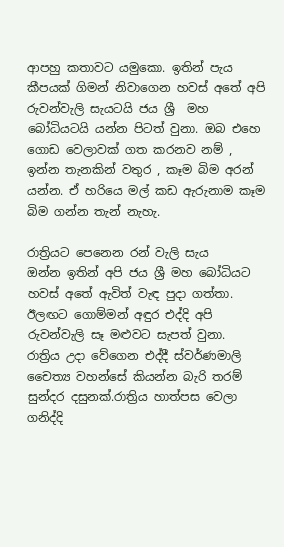ආපහු කතාවට යමුකො. ඉතින් පැය කීපයක් ගිමන් නිවාගෙන හවස් අතේ අපි රුවන්වැලි සැයටයි ජය ශ්‍රී  මහ බෝධියටයි යන්න පිටත් වුනා. ඔබ එහෙ ගොඩ වෙලාවක් ගත කරනව නම් , ඉන්න තැනකින් වතුර , කෑම බිම අරන් යන්න. ඒ හරියෙ මල් කඩ ඇරුනාම කෑම බිම ගන්න තැන් නැහැ.

රාත්‍රියට පෙනෙන රන් වැලි සැය
ඔන්න ඉතින් අපි ජය ශ්‍රී මහ බෝධියට හවස් අතේ ඇවිත් වැඳ පුදා ගත්තා. ඊලඟට ගොම්මන් අඳුර එද්දි අපි රුවන්වැලි සෑ මළුවට සැපත් වුනා.  රාත්‍රිය උදා වේගෙන එද්දී ස්වර්ණමාලි චෛත්‍ය වහන්සේ කියන්න බැරි තරම් සුන්දර දසුනක්.රාත්‍රිය හාත්පස වෙලා ගනිද්දි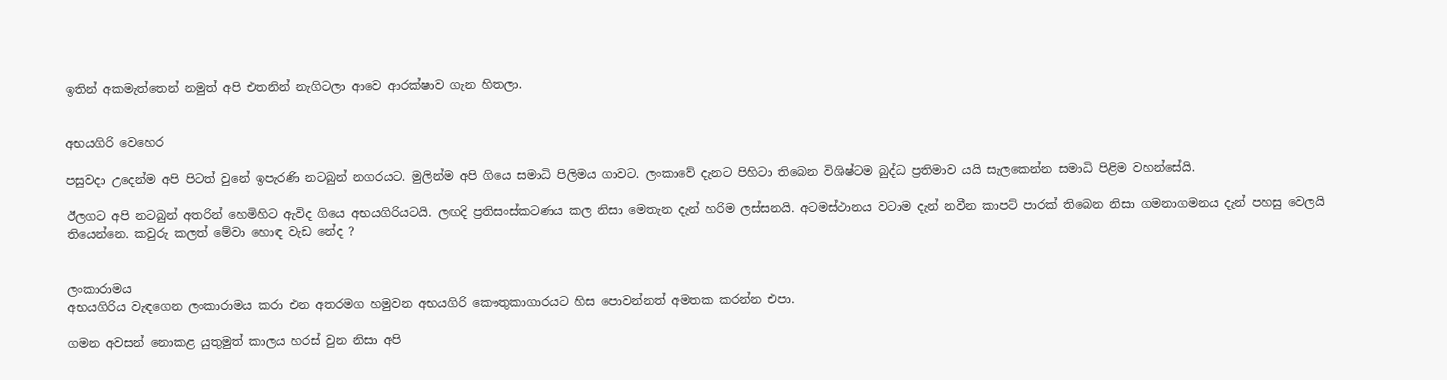ඉතින් අකමැත්තෙන් නමුත් අපි එතනින් නැගිටලා ආවෙ ආරක්ෂාව ගැන හිතලා.


අභයගිරි වෙහෙර

පසුවදා උදෙන්ම අපි පිටත් වුනේ ඉපැරණි නටබුන් නගරයට. මුලින්ම අපි ගියෙ සමාධි පිලිමය ගාවට. ලංකාවේ දැනට පිහිටා තිබෙන විශිෂ්ටම බුද්ධ ප්‍රතිමාව යයි සැලකෙන්න සමාධි පිළිම වහන්සේයි.

ඊලගට අපි නටබුන් අතරින් හෙමිහිට ඇවිද ගියෙ අභයගිරියටයි. ලඟදි ප්‍රතිසංස්කටණය කල නිසා මෙතැන දැන් හරිම ලස්සනයි. අටමස්ථානය වටාම දැන් නවීන කාපට් පාරක් තිබෙන නිසා ගමනාගමනය දැන් පහසු වෙලයි තියෙන්නෙ. කවුරු කලත් මේවා හොඳ වැඩ නේද ?


ලංකාරාමය
අභයගිරිය වැඳගෙන ලංකාරාමය කරා එන අතරමග හමුවන අභයගිරි කෞතුකාගාරයට හිස පොවන්නත් අමතක කරන්න එපා.

ගමන අවසන් නොකළ යුතුමුත් කාලය හරස් වුන නිසා අපි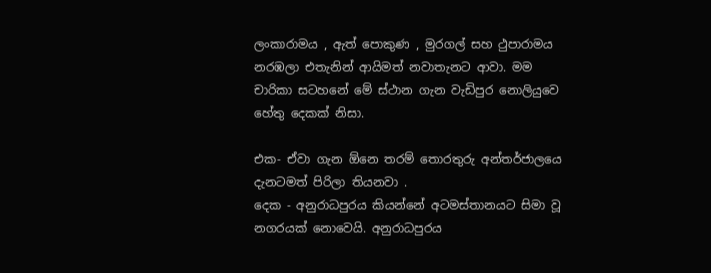ලංකාරාමය , ඇත් පොකුණ , මුරගල් සහ ථුපාරාමය නරඹලා එතැනින් ආයිමත් නවාතැනට ආවා. මම චාරිකා සටහනේ මේ ස්ථාන ගැන වැඩිපුර නොලියුවෙ හේතු දෙකක් නිසා.

එක- ඒවා ගැන ඕනෙ තරම් තොරතුරු අන්තර්ජාලයෙ දැනටමත් පිරිලා තියනවා .
දෙක - අනුරාධපුරය කියන්නේ අටමස්තානයට සිමා වූ නගරයක් නොවෙයි. අනුරාධපුරය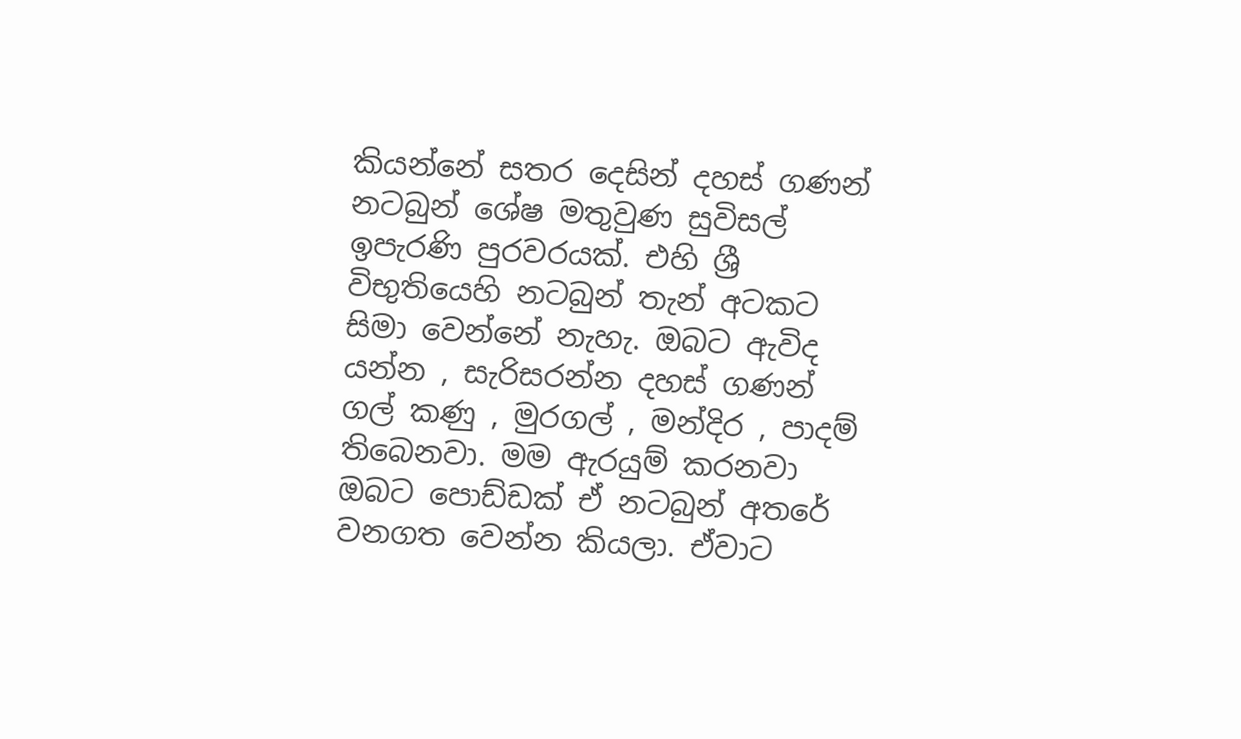කියන්නේ සතර දෙසින් දහස් ගණන් නටබුන් ශේෂ මතුවුණ සුවිසල් ඉපැරණි පුරවරයක්. එහි ශ්‍රී විභුතියෙහි නටබුන් තැන් අටකට සිමා වෙන්නේ නැහැ. ඔබට ඇවිද යන්න , සැරිසරන්න දහස් ගණන් ගල් කණු , මුරගල් , මන්දිර , පාදම් තිබෙනවා. මම ඇරයුම් කරනවා ඔබට පොඩ්ඩක් ඒ නටබුන් අතරේ වනගත වෙන්න කියලා. ඒවාට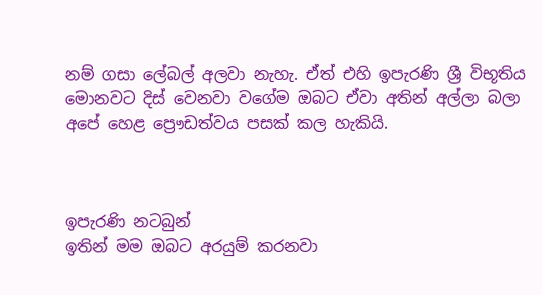නම් ගසා ලේබල් අලවා නැහැ. ඒත් එහි ඉපැරණි ශ්‍රී විභූතිය මොනවට දිස් වෙනවා වගේම ඔබට ඒවා අතින් අල්ලා බලා අපේ හෙළ ප්‍රෞඩත්වය පසක් කල හැකියි.



ඉපැරණි නටබුන්
ඉතින් මම ඔබට අරයුම් කරනවා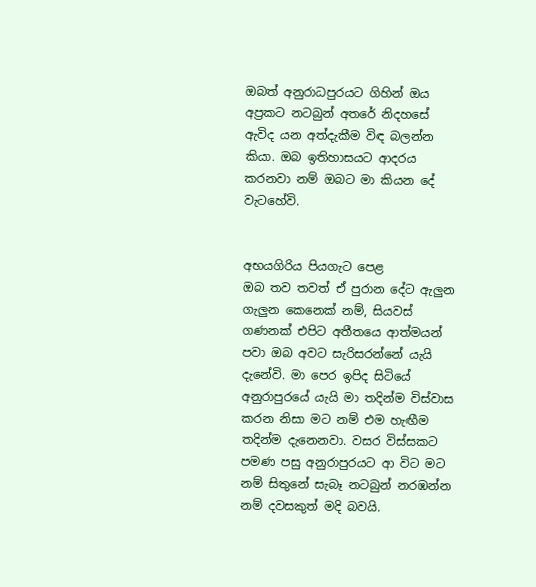ඔබත් අනුරාධපුරයට ගිහින් ඔය අප්‍රකට නටබුන් අතරේ නිදහසේ ඇවිද යන අත්දැකීම විඳ බලන්න කියා. ඔබ ඉතිහාසයට ආදරය කරනවා නම් ඔබට මා කියන දේ වැටහේවි.


අභයගිරිය පියගැට පෙළ
ඔබ තව තවත් ඒ පුරාන දේට ඇලුන ගැලුන කෙනෙක් නම්, සියවස් ගණනක් එපිට අතීතයෙ ආත්මයන් පවා ඔබ අවට සැරිසරන්නේ යැයි දැනේවි. මා පෙර ඉපිද සිටියේ අනුරාපුරයේ යැයි මා තදින්ම විස්වාස කරන නිසා මට නම් එම හැඟීම තදින්ම දැනෙනවා. වසර විස්සකට පමණ පසු අනුරාපුරයට ආ විට මට නම් සිතුනේ සැබෑ නටබුන් නරඹන්න නම් දවසකුත් මදි බවයි.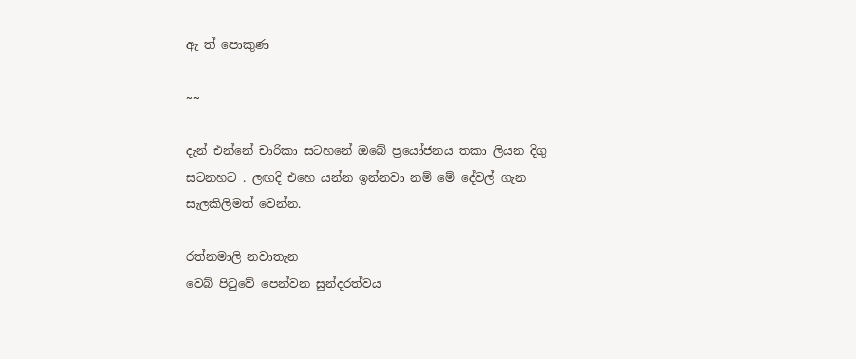ඇ ත් පොකුණ

~~

දැන් එන්නේ චාරිකා සටහනේ ඔබේ ප්‍රයෝජනය තකා ලියන දිගු සටනහට . ලඟදි එහෙ යන්න ඉන්නවා නම් මේ දේවල් ගැන සැලකිලිමත් වෙන්න.

රත්නමාලි නවාතැන
වෙබ් පිටුවේ පෙන්වන සුන්දරත්වය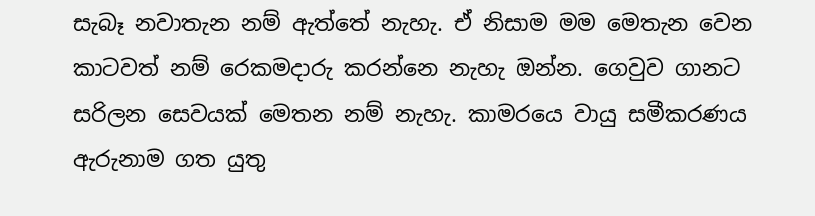සැබෑ නවාතැන නම් ඇත්තේ නැහැ. ඒ නිසාම මම මෙතැන වෙන කාටවත් නම් රෙකමදාරු කරන්නෙ නැහැ ඔන්න. ගෙවුව ගානට සරිලන සෙවයක් මෙතන නම් නැහැ. කාමරයෙ වායු සමීකරණය ඇරුනාම ගත යුතු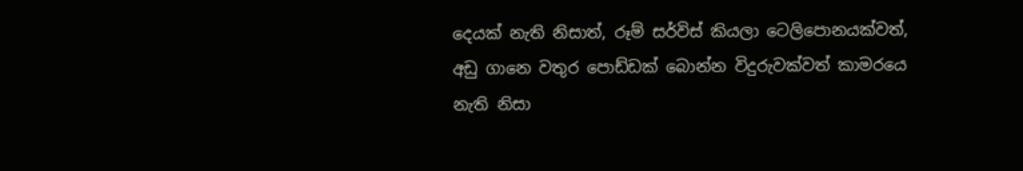දෙයක් නැති නිසාත්, රූම් සර්විස් කියලා ටෙලිපොනයක්වත්, අඩු ගානෙ වතුර පොඩ්ඩක් බොන්න විදුරුවක්වත් කාමරයෙ නැති නිසා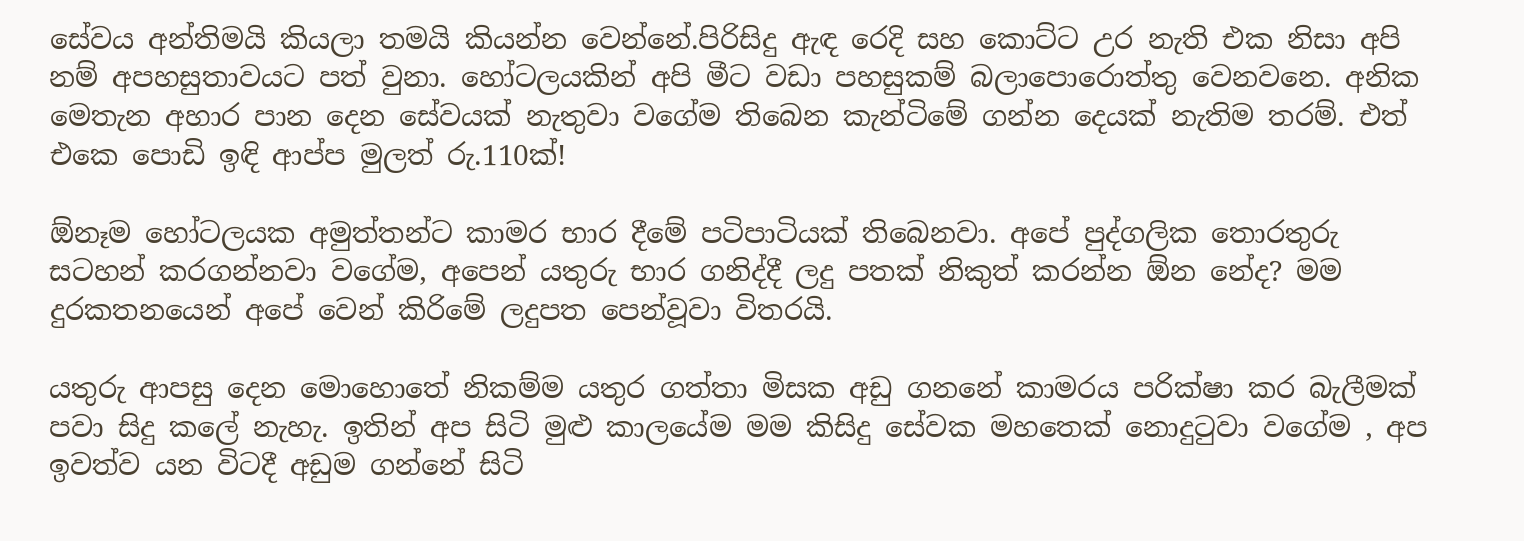සේවය අන්තිමයි කියලා තමයි කියන්න වෙන්නේ.පිරිසිදු ඇඳ රෙදි සහ කොට්ට උර නැති එක නිසා අපි නම් අපහසුතාවයට පත් වුනා. හෝටලයකින් අපි මීට වඩා පහසුකම් බලාපොරොත්තු වෙනවනෙ. අනික මෙතැන අහාර පාන දෙන සේවයක් නැතුවා වගේම තිබෙන කැන්ටිමේ ගන්න දෙයක් නැතිම තරම්. එත් එකෙ පොඩි ඉඳි ආප්ප මුලත් රු.110ක්!

ඕනෑම හෝටලයක අමුත්තන්ට කාමර භාර දීමේ පටිපාටියක් තිබෙනවා. අපේ පුද්ගලික තොරතුරු සටහන් කරගන්නවා වගේම, අපෙන් යතුරු භාර ගනිද්දී ලදු පතක් නිකුත් කරන්න ඕන නේද? මම දුරකතනයෙන් අපේ වෙන් කිරිමේ ලදුපත පෙන්වූවා විතරයි.

යතුරු ආපසු දෙන මොහොතේ නිකම්ම යතුර ගත්තා මිසක අඩු ගනනේ කාමරය පරික්ෂා කර බැලීමක් පවා සිදු කලේ නැහැ. ඉතින් අප සිටි මුළු කාලයේම මම කිසිදු සේවක මහතෙක් නොදුටුවා වගේම , අප ඉවත්ව යන විටදී අඩුම ගන්නේ සිටි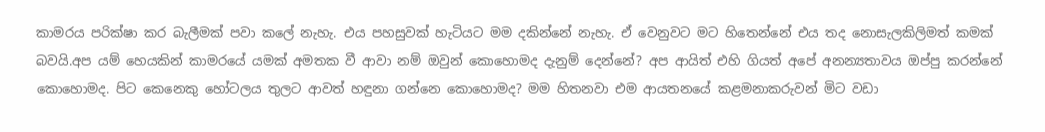කාමරය පරික්ෂා කර බැලීමක් පවා කලේ නැහැ. එය පහසුවක් හැටියට මම දකින්නේ නැහැ. ඒ වෙනුවට මට හිතෙන්නේ එය තද නොසැලකිලිමත් කමක් බවයි.අප යම් හෙයකින් කාමරයේ යමක් අමතක වී ආවා නම් ඔවුන් කොහොමද දැනුම් දෙන්නේ? අප ආයිත් එහි ගියත් අපේ අනන්‍යතාවය ඔප්පු කරන්නේ කොහොමද. පිට කෙනෙකු හෝටලය තුලට ආවත් හඳුනා ගන්නෙ කොහොමද? මම හිතනවා එම ආයතනයේ කළමනාකරුවන් මිට වඩා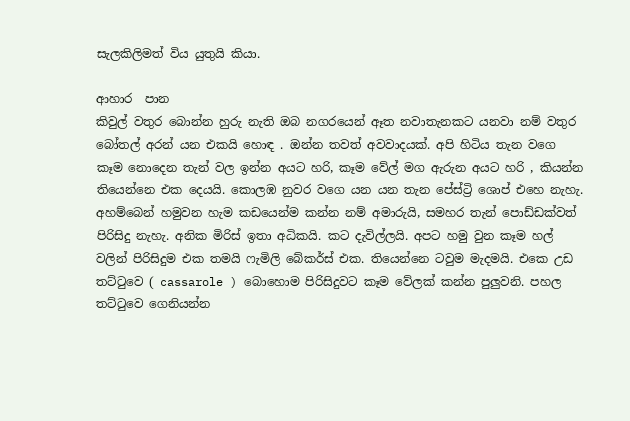සැලකිලිමත් විය යුතුයි කියා.

ආහාර  පාන
කිවුල් වතුර බොන්න හුරු නැති ඔබ නගරයෙන් ඈත නවාතැනකට යනවා නම් වතුර බෝතල් අරන් යන එකයි හොඳ . ඔන්න තවත් අවවාදයක්. අපි හිටිය තැන වගෙ කෑම නොදෙන තැන් වල ඉන්න අයට හරි, කෑම වේල් මග ඇරුන අයට හරි , කියන්න තියෙන්නෙ එක දෙයයි. කොලඹ නුවර වගෙ යන යන තැන පේස්ට්‍රි ශොප් එහෙ නැහැ. අහම්බෙන් හමුවන හැම කඩයෙන්ම කන්න නම් අමාරුයි, සමහර තැන් පොඩ්ඩක්වත් පිරිසිදු නැහැ. අනික මිරිස් ඉතා අධිකයි. කට දැවිල්ලයි. අපට හමු වුන කෑම හල් වලින් පිරිසිදුම එක තමයි ෆැමිලි බේකර්ස් එක. තියෙන්නෙ ටවුම මැදමයි. එකෙ උඩ තට්ටුවෙ ( cassarole ) බොහොම පිරිසිදුවට කෑම වේලක් කන්න පුලුවනි. පහල තට්ටුවෙ ගෙනියන්න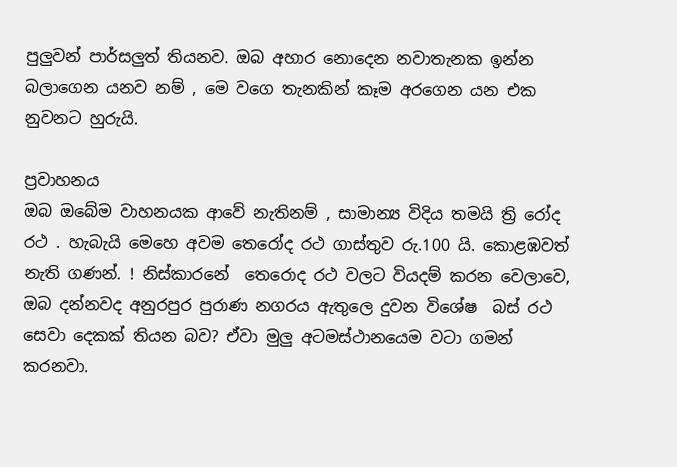පුලුවන් පාර්සලුත් තියනව. ඔබ අහාර නොදෙන නවාතැනක ඉන්න බලාගෙන යනව නම් , මෙ වගෙ තැනකින් කෑම අරගෙන යන එක නුවනට හුරුයි.

ප්‍රවාහනය
ඔබ ඔබේම වාහනයක ආවේ නැතිනම් , සාමාන්‍ය විදිය තමයි ත්‍රි රෝද රථ . හැබැයි මෙහෙ අවම තෙරෝද රථ ගාස්තුව රු.100 යි. කොළඹවත් නැති ගණන්. ! නිස්කාරනේ  තෙරොද රථ වලට වියදම් කරන වෙලාවෙ, ඔබ දන්නවද අනුරපුර පුරාණ නගරය ඇතුලෙ දුවන විශේෂ  බස් රථ සෙවා දෙකක් තියන බව? ඒවා මුලු අටමස්ථානයෙම වටා ගමන් කරනවා.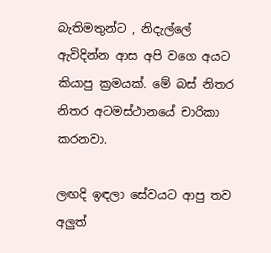බැතිමතුන්ට , නිදැල්ලේ ඇවිදින්න ආස අපි වගෙ අයට කියාපු ක්‍රමයක්. මේ බස් නිතර නිතර අටමස්ථානයේ චාරිකා කරනවා.

ලඟදි ඉඳලා සේවයට ආපු තව අලුත්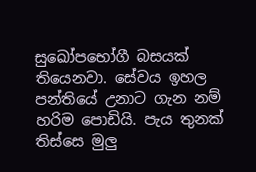සුඛෝපභෝගී බසයක් තියෙනවා. සේවය ඉහල පන්තියේ උනාට ගැන නම් හරිම පොඩියි. පැය තුනක් තිස්සෙ මුලු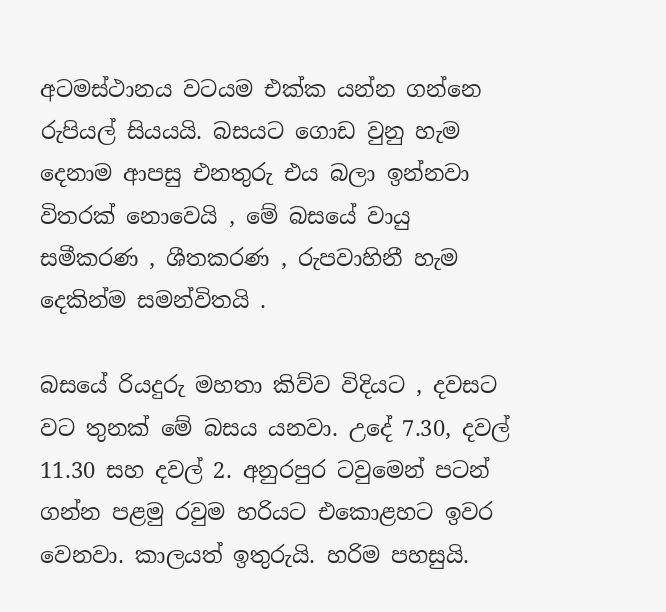අටමස්ථානය වටයම එක්ක යන්න ගන්නෙ රුපියල් සියයයි. බසයට ගොඩ වුනු හැම දෙනාම ආපසු එනතුරු එය බලා ඉන්නවා විතරක් නොවෙයි , මේ බසයේ වායු සමීකරණ , ශීතකරණ , රුපවාහිනී හැම දෙකින්ම සමන්විතයි .

බසයේ රියදුරු මහතා කිව්ව විදියට , දවසට වට තුනක් මේ බසය යනවා. උදේ 7.30, දවල් 11.30 සහ දවල් 2. අනුරපුර ටවුමෙන් පටන් ගන්න පළමු රවුම හරියට එකොළහට ඉවර වෙනවා. කාලයත් ඉතුරුයි. හරිම පහසුයි.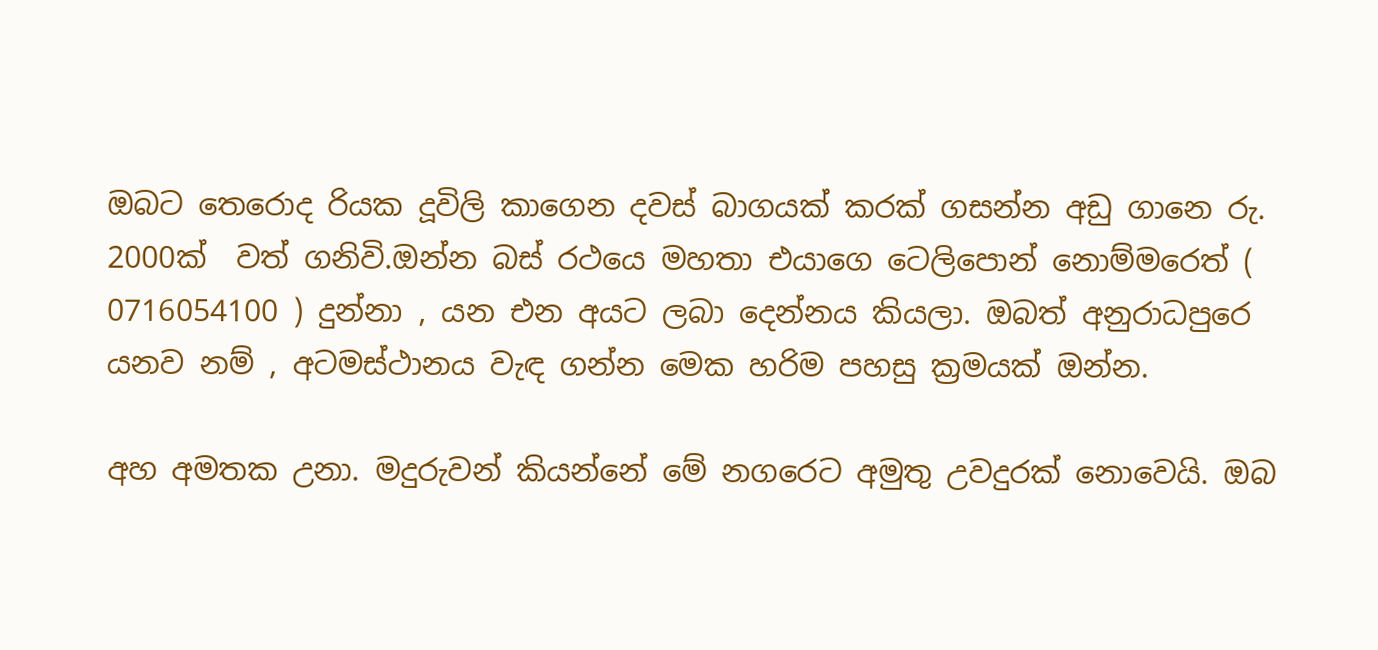ඔබට තෙරොද රියක දූවිලි කාගෙන දවස් බාගයක් කරක් ගසන්න අඩු ගානෙ රු. 2000ක්  වත් ගනිවි.ඔන්න බස් රථයෙ මහතා එයාගෙ ටෙලිපොන් නොම්මරෙත් ( 0716054100 ) දුන්නා , යන එන අයට ලබා දෙන්නය කියලා. ඔබත් අනුරාධපුරෙ යනව නම් , අටමස්ථානය වැඳ ගන්න මෙක හරිම පහසු ක්‍රමයක් ඔන්න.

අහ අමතක උනා. මදුරුවන් කියන්නේ මේ නගරෙට අමුතු උවදුරක් නොවෙයි. ඔබ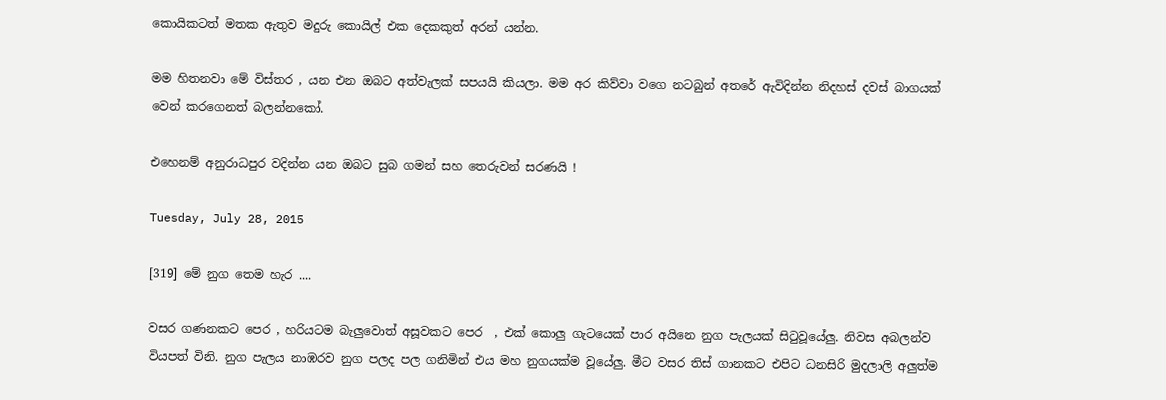කොයිකටත් මතක ඇතුව මදුරු කොයිල් එක දෙකකුත් අරන් යන්න.

මම හිතනවා මේ විස්තර , යන එන ඔබට අත්වැලක් සපයයි කියලා. මම අර කිව්වා වගෙ නටබුන් අතරේ ඇවිදින්න නිදහස් දවස් බාගයක් වෙන් කරගෙනත් බලන්නකෝ.

එහෙනම් අනුරාධපුර වදින්න යන ඔබට සුබ ගමන් සහ තෙරුවන් සරණයි !

Tuesday, July 28, 2015

[319] මේ නුග තෙම හැර ....

වසර ගණනකට පෙර , හරියටම බැලුවොත් අසූවකට පෙර  , එක් කොලු ගැටයෙක් පාර අයිනෙ නුග පැලයක් සිටුවූයේලු. නිවස අබලන්ව වියපත් විනි. නුග පැලය නාඹරව නුග පලද පල ගනිමින් එය මහ නුගයක්ම වූයේලු. මීට වසර තිස් ගානකට එපිට ධනසිරි මුදලාලි අලුත්ම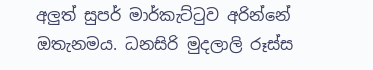අලුත් සුපර් මාර්කැට්ටුව අරින්නේ ඔතැනමය. ධනසිරි මුදලාලි රූස්ස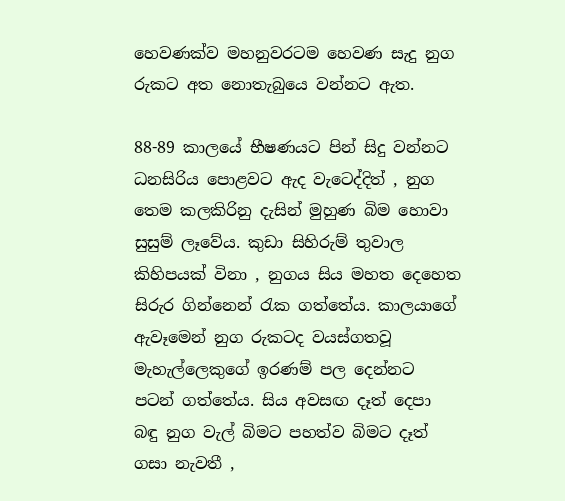හෙවණක්ව මහනුවරටම හෙවණ සැදු නුග රුකට අත නොතැබුයෙ වන්නට ඇත.

88-89 කාලයේ භීෂණයට පින් සිදු වන්නට ධනසිරිය පොළවට ඇද වැටෙද්දිත් , නුග තෙම කලකිරිනු දැසින් මුහුණ බිම හොවා සුසුම් ලෑවේය. කුඩා සිහිරුම් තුවාල කිහිපයක් විනා , නුගය සිය මහත දෙහෙත සිරුර ගින්නෙන් රැක ගත්තේය. කාලයාගේ ඇවෑමෙන් නුග රුකටද වයස්ගතවූ මැහැල්ලෙකුගේ ඉරණම් පල දෙන්නට පටන් ගත්තේය. සිය අවසඟ දෑත් දෙපා බඳු නුග වැල් බිමට පහත්ව බිමට දෑත් ගසා නැවතී ,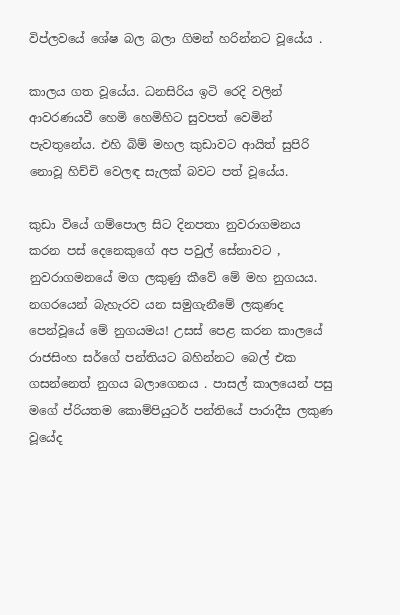විප්ලවයේ ශේෂ බල බලා ගිමන් හරින්නට වූයේය .

කාලය ගත වූයේය. ධනසිරිය ඉටි රෙදි වලින් ආවරණයවී හෙමි හෙමිහිට සුවපත් වෙමින් පැවතුනේය. එහි බිම් මහල කුඩාවට ආයිත් සුපිරි නොවූ හිච්චි වෙලඳ සැලක් බවට පත් වූයේය.

කුඩා වියේ ගම්පොල සිට දිනපතා නුවරාගමනය කරන පස් දෙනෙකුගේ අප පවුල් සේනාවට , නුවරාගමනයේ මග ලකුණු කීවේ මේ මහ නුගයය. නගරයෙන් බැහැරව යන සමුගැනීමේ ලකුණද පෙන්වූයේ මේ නුගයමය! උසස් පෙළ කරන කාලයේ රාජසිංහ සර්ගේ පන්තියට බහින්නට බෙල් එක ගසන්නෙත් නුගය බලාගෙනය . පාසල් කාලයෙන් පසු මගේ ප්රියතම කොම්පියුටර් පන්තියේ පාරාදීස ලකුණ වූයේද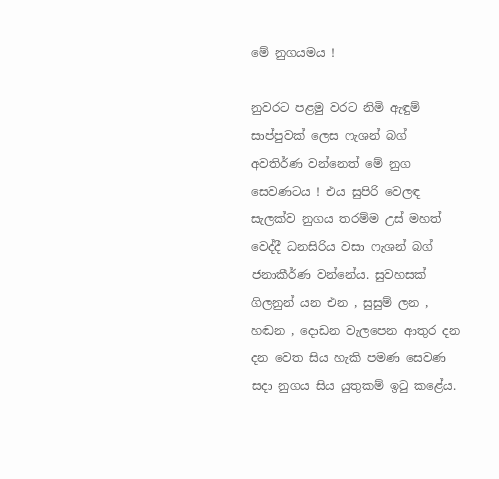මේ නුගයමය !

නුවරට පළමු වරට නිමි ඇඳුම් සාප්පුවක් ලෙස ෆැශන් බග් අවතිර්ණ වන්නෙත් මේ නුග සෙවණටය ! එය සුපිරි වෙලඳ සැලක්ව නුගය තරම්ම උස් මහත් වෙද්දී ධනසිරිය වසා ෆැශන් බග් ජනාකීර්ණ වන්නේය. සුවහසක් ගිලනුන් යන එන , සුසුම් ලන , හඬන , දොඩන වැලපෙන ආතුර දන දන වෙත සිය හැකි පමණ සෙවණ සදා නුගය සිය යුතුකම් ඉටු කළේය.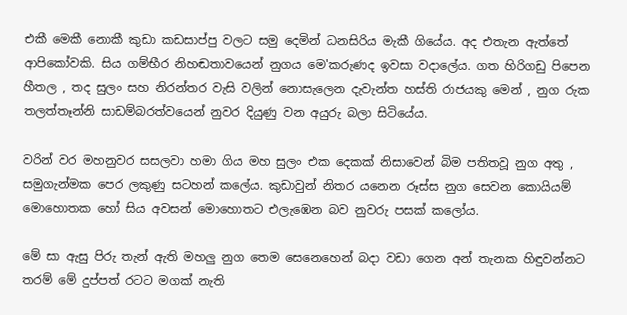එකී මෙකී නොකී කුඩා කඩසාප්පු වලට සමු දෙමින් ධනසිරිය මැකී ගියේය. අද එතැන ඇත්තේ ආපිකෝවකි. සිය ගම්භීර නිහඬතාවයෙන් නුගය මෙ'කරුණද ඉවසා වදාලේය. ගත හිරිගඩු පිපෙන හීතල , තද සුලං සහ නිරන්තර වැසි වලින් නොසැලෙන දැවැන්ත හස්ති රාජයකු මෙන් , නුග රුක තලත්තෑන්නි සාඩම්බරත්වයෙන් නුවර දියුණු වන අයුරු බලා සිටියේය.

වරින් වර මහනුවර සසලවා හමා ගිය මහ සුලං එක දෙකක් නිසාවෙන් බිම පතිතවූ නුග අතු ,  සමුගැන්මක පෙර ලකුණු සටහන් කලේය. කුඩාවුන් නිතර යනෙන රූස්ස නුග සෙවන කොයියම් මොහොතක හෝ සිය අවසන් මොහොතට එලැඹෙන බව නුවරු පසක් කලෝය.

මේ සා ඇසු පිරු තැන් ඇති මහලු නුග තෙම සෙනෙහෙන් බදා වඩා ගෙන අන් තැනක හිඳුවන්නට තරම් මේ දුප්පත් රටට මගක් නැති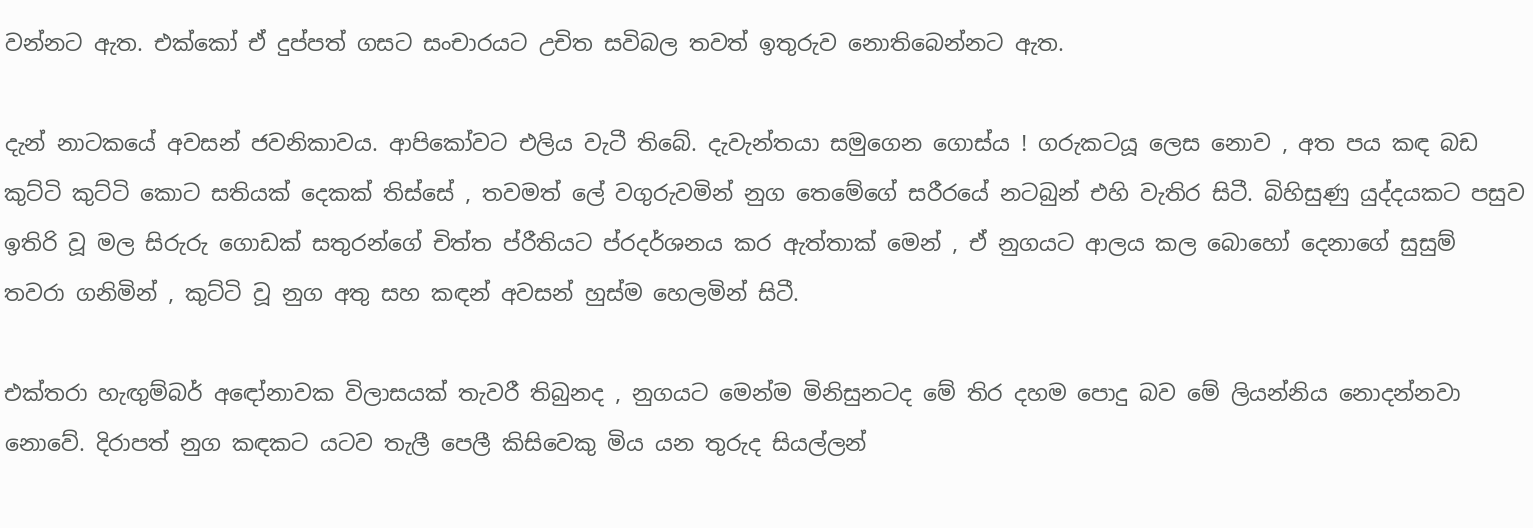වන්නට ඇත. එක්කෝ ඒ දුප්පත් ගසට සංචාරයට උචිත සවිබල තවත් ඉතුරුව නොතිබෙන්නට ඇත.

දැන් නාටකයේ අවසන් ජවනිකාවය. ආපිකෝවට එලිය වැටී තිබේ. දැවැන්තයා සමුගෙන ගොස්ය ! ගරුකටයූ ලෙස නොව , අත පය කඳ බඩ කුට්ටි කුට්ටි කොට සතියක් දෙකක් තිස්සේ , තවමත් ලේ වගුරුවමින් නුග තෙමේගේ සරීරයේ නටබුන් එහි වැතිර සිටී. බිහිසුණු යුද්දයකට පසුව ඉතිරි වූ මල සිරුරු ගොඩක් සතුරන්ගේ චිත්ත ප්රීතියට ප්රදර්ශනය කර ඇත්තාක් මෙන් , ඒ නුගයට ආලය කල බොහෝ දෙනාගේ සුසුම් තවරා ගනිමින් , කුට්ටි වූ නුග අතු සහ කඳන් අවසන් හුස්ම හෙලමින් සිටී.

එක්තරා හැඟුම්බර් අඳෝනාවක විලාසයක් තැවරී තිබුනද , නුගයට මෙන්ම මිනිසුනටද මේ තිර දහම පොදු බව මේ ලියන්නිය නොදන්නවා නොවේ. දිරාපත් නුග කඳකට යටව තැලී පෙලී කිසිවෙකු මිය යන තුරුද සියල්ලන්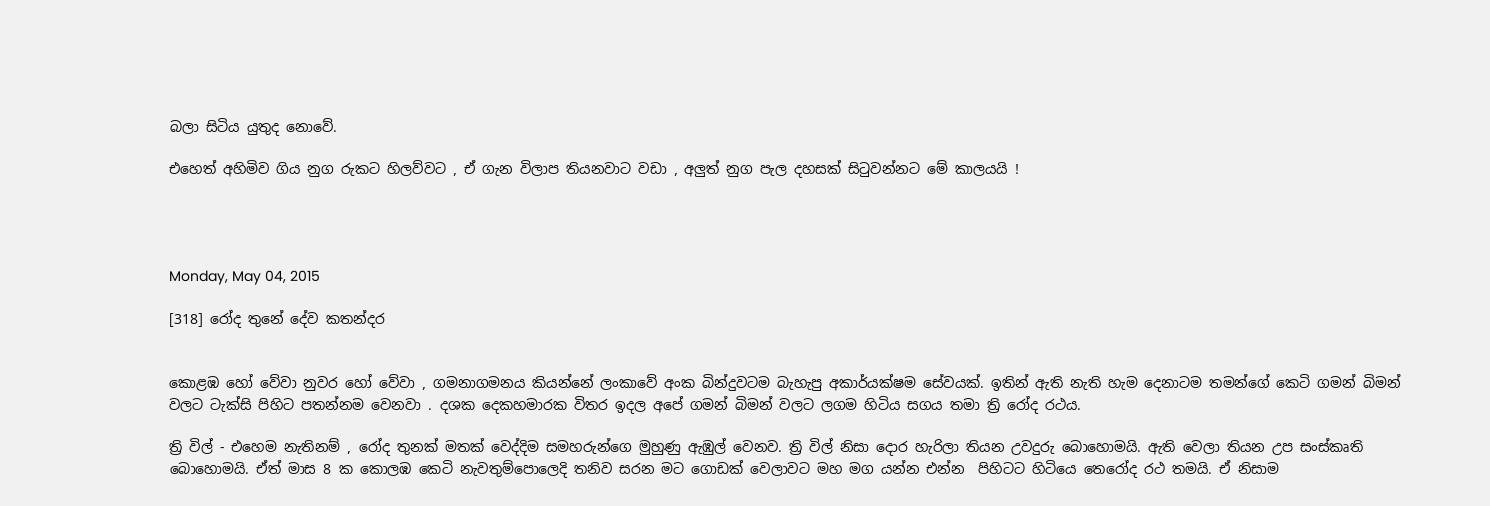බලා සිටිය යුතුද නොවේ.

එහෙත් අහිමිව ගිය නුග රුකට හිලව්වට , ඒ ගැන විලාප තියනවාට වඩා , අලුත් නුග පැල දහසක් සිටුවන්නට මේ කාලයයි !




Monday, May 04, 2015

[318] රෝද තුනේ දේව කතන්දර


කොළඹ හෝ වේවා නුවර හෝ වේවා , ගමනාගමනය කියන්නේ ලංකාවේ අංක බින්දුවටම බැහැපු අකාර්යක්ෂම සේවයක්. ඉතින් ඇති නැති හැම දෙනාටම තමන්ගේ කෙටි ගමන් බිමන් වලට ටැක්සි පිහිට පතන්නම වෙනවා . දශක දෙකහමාරක විතර ඉදල අපේ ගමන් බිමන් වලට ලගම හිටිය සගය තමා ත්‍රි රෝද රථය.

ත්‍රි විල් - එහෙම නැතිනම් , රෝද තුනක් මතක් වෙද්දිම සමහරුන්ගෙ මුහුණු ඇඹුල් වෙනව. ත්‍රි විල් නිසා දොර හැරිලා තියන උවදුරු බොහොමයි. ඇති වෙලා තියන උප සංස්කෘති බොහොමයි. ඒත් මාස 8 ක කොලඹ කෙටි නැවතුම්පොලෙදි තනිව සරන මට ගොඩක් වෙලාවට මහ මග යන්න එන්න  පිහිටට හිටියෙ තෙරෝද රථ තමයි. ඒ නිසාම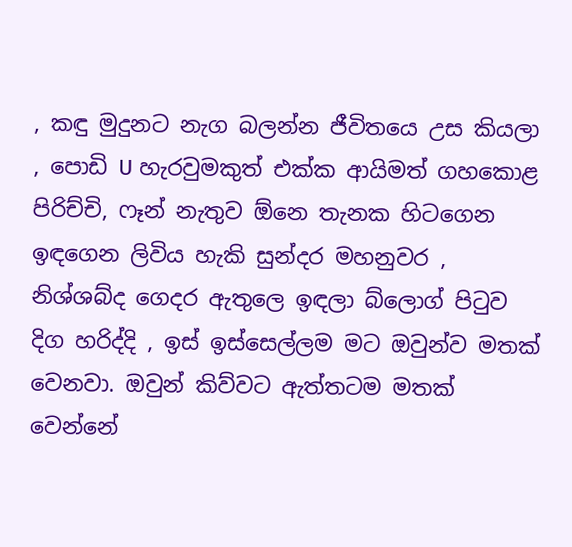, කඳු මුදුනට නැග බලන්න ජීවිතයෙ උස කියලා , පොඩි U හැරවුමකුත් එක්ක ආයිමත් ගහකොළ පිරිච්චි, ෆෑන් නැතුව ඕනෙ තැනක හිටගෙන ඉඳගෙන ලිවිය හැකි සුන්දර මහනුවර , නිශ්ශබ්ද ගෙදර ඇතුලෙ ඉඳලා බ්ලොග් පි‍ටුව දිග හරිද්දි , ඉස් ඉස්සෙල්ලම මට ඔවුන්ව මතක් වෙනවා. ඔවුන් කිව්වට ඇත්තටම මතක් වෙන්නේ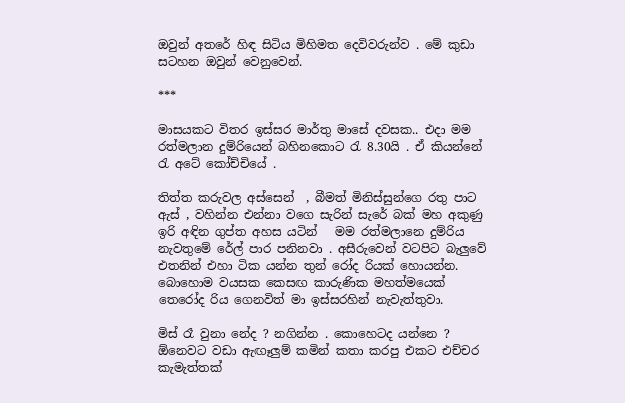ඔවුන් අතරේ හිඳ සිටිය මිහිමත දෙවිවරුන්ව . මේ කුඩා සටහන ඔවුන් වෙනුවෙන්.

***

මාසයකට විතර ඉස්සර මාර්තු මාසේ දවසක.. එදා මම රත්මලාන දුම්රියෙන් බහිනකොට ‍රැ 8.30යි . ඒ කියන්නේ රැ අටේ කෝච්චියේ .

තිත්ත කරුවල අස්සෙන්  , බීමත් මිනිස්සුන්ගෙ රතු පාට ඇස් , වහින්න එන්නා වගෙ සැරින් සැරේ බක් මහ අකුණු ඉරි අඳින ගුප්ත අහස යටින්   මම රත්මලානෙ දුම්රිය නැවතුමේ රේල් පාර පනිනවා . අසීරුවෙන් වටපිට බැලුවේ එතනින් එහා ටික යන්න තුන් රෝද රියක් හොයන්න. බොහොම වයසක කෙසඟ කාරුණික මහත්මයෙක් තෙරෝද රිය ගෙනවිත් මා ඉස්සරහින් නැවැත්තුවා.

මිස් රෑ වුනා නේද ? නගින්න . කොහෙටද යන්නෙ ?
ඕනෙවට වඩා ඇඟෑලුම් කමින් කතා කරපු එකට එච්චර කැමැත්තක්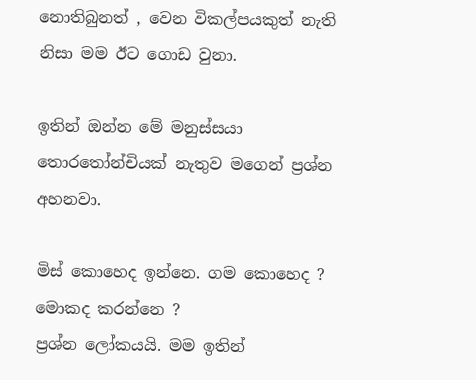නොතිබුනත් , වෙන විකල්පයකුත් නැති නිසා මම ඊට ගොඩ වුනා.

ඉතින් ඔන්න මේ මනුස්සයා තොර‍තෝන්චියක් නැතුව මගෙන් ප්‍රශ්න අහනවා.

මිස් කොහෙද ඉන්නෙ. ගම කොහෙද ? මොකද කරන්නෙ ?
ප්‍රශ්න ලෝකයයි. මම ඉතින්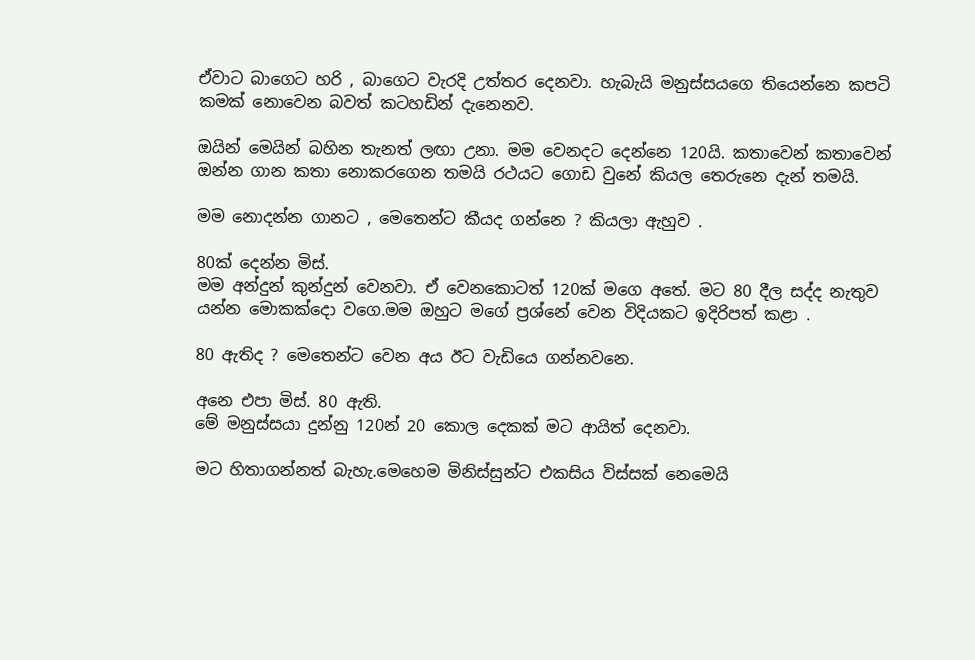ඒවාට බාගෙට හරි , බාගෙට වැරදි උත්තර දෙනවා. හැබැයි මනුස්සයගෙ තියෙන්නෙ කපටි කමක් නොවෙන බවත් කටහඩින් දැනෙනව.

ඔයින් මෙයින් බහින තැනත් ලඟා උනා. මම වෙනදට දෙන්නෙ 120යි. කතාවෙන් කතාවෙන් ඔන්න ගාන කතා නොකරගෙන තමයි රථයට ගොඩ වුනේ කියල තෙරුනෙ දැන් තමයි.

මම නොදන්න ගානට , මෙතෙන්ට කීයද ගන්නෙ ? කියලා ඇහුව .

80ක් දෙන්න මිස්.
මම අන්දුන් කුන්දුන් වෙනවා. ඒ වෙනකොටත් 120ක් මගෙ අතේ. මට 80 දීල සද්ද නැතුව යන්න මොකක්දො වගෙ.මම ඔහුට මගේ ප්‍රශ්නේ වෙන විදියකට ඉදිරිපත් කළා .

80 ඇතිද ? මෙතෙන්ට වෙන අය ඊට වැඩියෙ ගන්නවනෙ.

අනෙ එපා මිස්. 80 ඇති.
මේ මනුස්සයා දුන්නු 120න් 20 කොල දෙකක් මට ආයිත් දෙනවා.

මට හිතාගන්නත් බැහැ.මෙහෙම මිනිස්සුන්ට එකසිය විස්සක් නෙමෙයි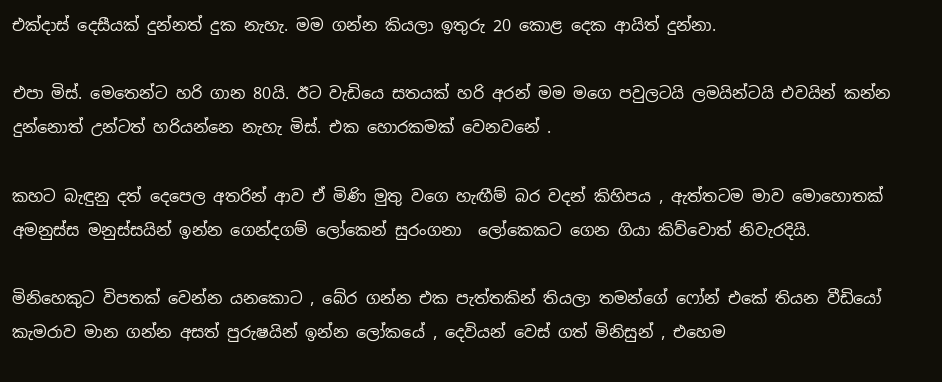එක්දාස් දෙසීයක් දුන්නත් දුක නැහැ. මම ගන්න කියලා ඉතුරු 20 කොළ දෙක ආයිත් දුන්නා.

එපා මිස්. මෙතෙන්ට හරි ගාන 80යි. ඊට වැඩියෙ සතයක් හරි අරන් මම මගෙ පවුලටයි ලමයින්ටයි එවයින් කන්න දුන්නොත් උන්ටත් හරියන්නෙ නැහැ මිස්. එක හොරකමක් වෙනවනේ .

කහට බැඳුනු දත් දෙපෙල අතරින් ආව ඒ මිණි මුතු වගෙ හැඟීම් බර වදන් කිහිපය , ඇත්තටම මාව මොහොතක් අමනුස්ස මනුස්සයින් ඉන්න ගෙන්දගම් ලෝකෙන් සුරංගනා  ලෝකෙකට ගෙන ගියා කිව්වොත් නිවැරදියි.

මිනිහෙකුට විපතක් වෙන්න යනකොට , බේර ගන්න එක පැත්තකින් තියලා තමන්ගේ ෆෝන් එකේ තියන වීඩියෝ කැමරාව මාන ගන්න අසත් පුරුෂයින් ඉන්න ලෝකයේ , දෙවියන් වෙස් ගත් මිනිසුන් , එහෙම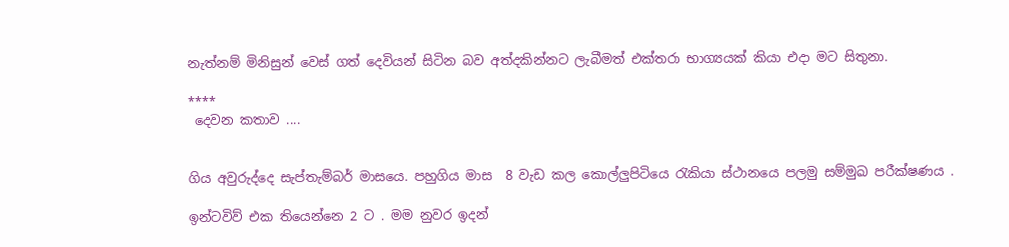නැත්නම් මිනිසුන් වෙස් ගත් දෙවියන් සිටින බව අත්දකින්නට ලැබීමත් එක්තරා භාග්‍යයක් කියා එදා මට සිතුනා.

****
 දෙවන කතාව ....


ගිය අවුරුද්දෙ සැප්තැම්බර් මාසයෙ. පහුගිය මාස  8 වැඩ කල කොල්ලුපිටියෙ ‍රැකියා ස්ථානයෙ පලමු සම්මුඛ පරීක්ෂණය .

ඉන්ටවිව් එක තියෙන්නෙ 2 ට . මම නුවර ඉදන්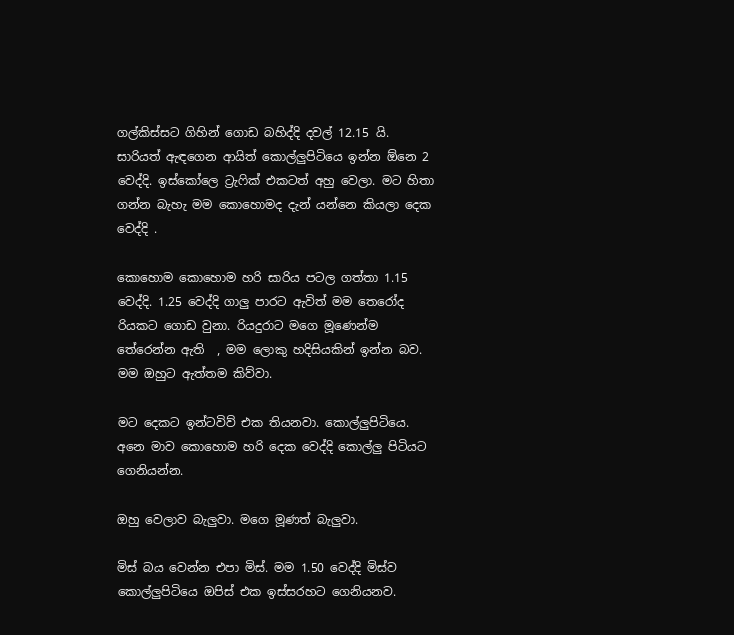ගල්කිස්සට ගිහින් ගොඩ බහිද්දි දවල් 12.15 යි.  සාරියත් ඇඳගෙන ආයිත් කොල්ලුපිටියෙ ඉන්න ඕනෙ 2 වෙද්දි. ඉස්කෝලෙ ට්‍රැ‍ෆික් එකටත් අහු වෙලා. මට හිතා ගන්න බැහැ මම කොහොමද දැන් යන්නෙ කියලා දෙක වෙද්දි .

කොහොම කොහොම හරි සාරිය පටල ගත්තා 1.15 වෙද්දි. 1.25 වෙද්දි ගාලු පාරට ඇවිත් මම තෙරෝද රියකට ගොඩ වුනා. රියදුරාට මගෙ මූණෙන්ම තේරෙන්න ඇති  , මම ලොකු හදිසියකින් ඉන්න බව. මම ඔහුට ඇත්තම කිව්වා.

මට දෙකට ඉන්ටවිව් එක තියනවා. කොල්ලුපිටියෙ. අනෙ මාව කොහොම හරි දෙක වෙද්දි කොල්ලු පිටියට ගෙනියන්න.

ඔහු වෙලාව බැලුවා. මගෙ මූණත් බැලුවා.

මිස් බය වෙන්න එපා මිස්. මම 1.50 වෙද්දි මිස්ව කොල්ලුපිටියෙ ඔපිස් එක ඉස්සරහට ගෙනියනව.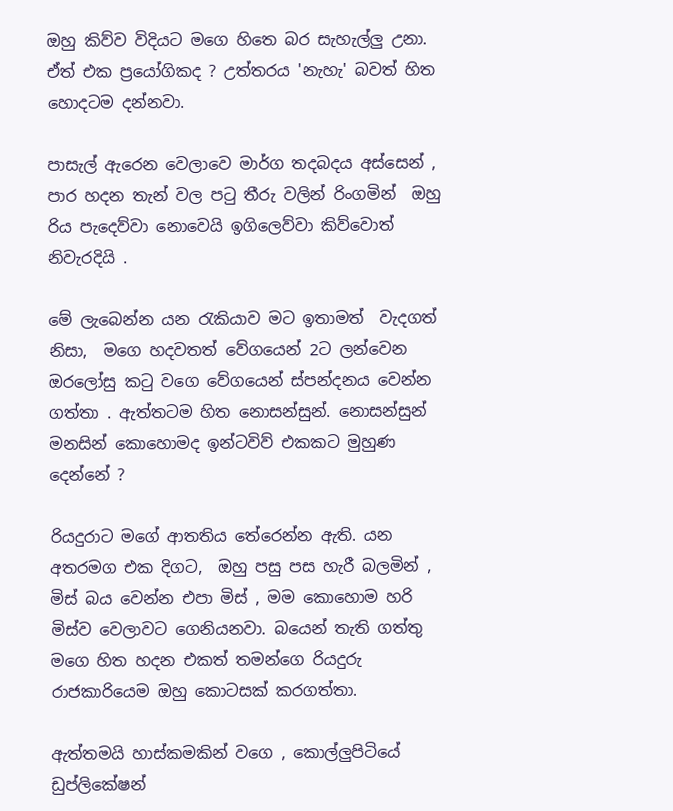ඔහු කිව්ව විදියට මගෙ හිතෙ බර සැහැල්ලු උනා. ඒත් එක ප්‍රයෝගිකද ? උත්තරය 'නැහැ' බවත් හිත හොදටම දන්නවා.

පාසැල් ඇරෙන වෙලාවෙ මාර්ග තදබදය අස්සෙන් , පාර හදන තැන් වල ප‍ටු තීරු වලින් රිංගමින්  ඔහු රිය පැදෙව්වා නොවෙයි ඉගිලෙව්වා කිව්වොත් නිවැරදියි .

මේ ලැබෙන්න යන ‍රැකියාව මට ඉතාමත්  වැදගත් නිසා,  මගෙ හදවතත් වේගයෙන් 2ට ලන්වෙන ඔරලෝසු ක‍ටු වගෙ වේගයෙන් ස්පන්දනය වෙන්න ගත්තා . ඇත්තටම හිත නොසන්සුන්. නොසන්සුන් මනසින් කොහොමද ඉන්ටවිව් එකකට මුහුණ දෙන්නේ ?

රියදුරාට මගේ ආතතිය තේරෙන්න ඇති. යන අතරමග එක දිගට,  ඔහු පසු පස හැරී බලමින් ,
මිස් බය වෙන්න එපා මිස් , මම කොහොම හරි මිස්ව වෙලාවට ගෙනියනවා. බයෙන් තැති ගත්තු මගෙ හිත හදන එකත් තමන්ගෙ රියදුරු රාජකාරියෙම ඔහු කොටසක් කරගත්තා.

ඇත්තමයි හාස්කමකින් වගෙ , කොල්ලුපිටියේ ඩුප්ලිකේෂන්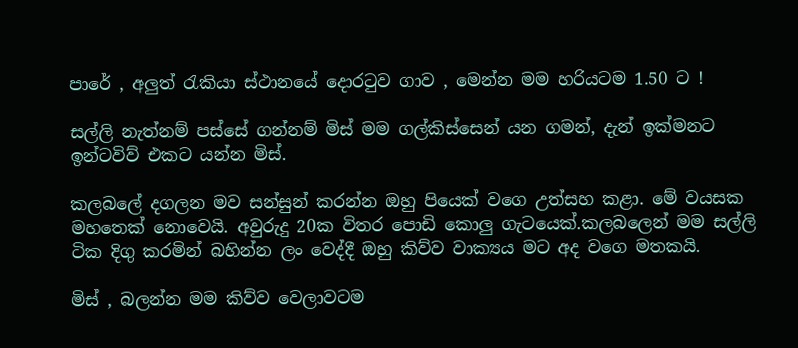පාරේ , අලුත් රැකියා ස්ථානයේ දොරටුව ගාව , මෙන්න මම හරියටම 1.50 ට !

සල්ලි නැත්නම් පස්සේ ගන්නම් මිස් මම ගල්කිස්සෙන් යන ගමන්, දැන් ඉක්මනට ඉන්ටවිව් එකට යන්න මිස්.

කලබලේ දගලන මව සන්සුන් කරන්න ඔහු පියෙක් වගෙ උත්සහ කළා. මේ වයසක මහතෙක් නොවෙයි. අවුරුදු 20ක විතර පොඩි කොලු ගැටයෙක්.කලබලෙන් මම සල්ලි ටික දිගු කරමින් බහින්න ලං වෙද්දී ඔහු කිව්ව වාක්‍යය මට අද වගෙ මතකයි.

මිස් , බලන්න මම කිව්ව වෙලාවටම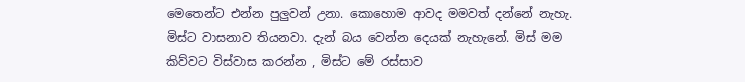මෙතෙන්ට එන්න පුලුවන් උනා. කොහොම ආවද මමවත් දන්නේ නැහැ. මිස්ට වාසනාව තියනවා. දැන් බය වෙන්න දෙයක් නැහැනේ. මිස් මම කිව්වට විස්වාස කරන්න , මිස්ට මේ රස්සාව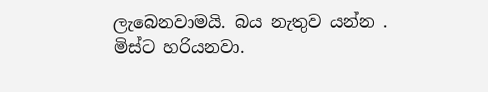ලැබෙනවාමයි. බය නැතුව යන්න . මිස්ට හරියනවා.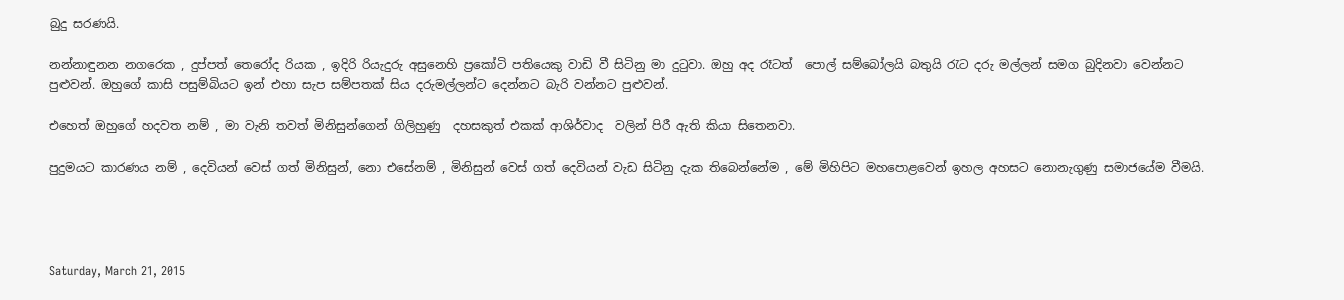බුදු සරණයි.

නන්නාඳුනන නගරෙක , දුප්පත් තෙරෝද රියක , ඉදිරි රියැදුරු අසුනෙහි ප්‍රකෝටි පතියෙකු වාඩි වී සිටිනු මා දු‍ටුවා. ඔහු අද රෑටත්  පොල් සම්බෝලයි බතුයි ‍රැට දරු මල්ලන් සමග බුදිනවා වෙන්නට පුළුවන්. ඔහුගේ කාසි පසුම්බියට ඉන් එහා සැප සම්පතක් සිය දරුමල්ලන්ට දෙන්නට බැරි වන්නට පුළුවන්.

එහෙත් ඔහුගේ හදවත නම් , මා වැනි තවත් මිනිසුන්ගෙන් ගිලිහුණු  දහසකුත් එකක් ආශිර්වාද  වලින් පිරී ඇති කියා සිතෙනවා.

පුදුමයට කාරණය නම් , දෙවියන් වෙස් ගත් මිනිසුන්, නො එසේනම් , මිනිසුන් වෙස් ගත් දෙවියන් වැඩ සිටිනු දැක තිබෙන්නේම , මේ මිහිපිට මහපොළවෙන් ඉහල අහසට නොනැගුණු සමාජයේම වීමයි.




Saturday, March 21, 2015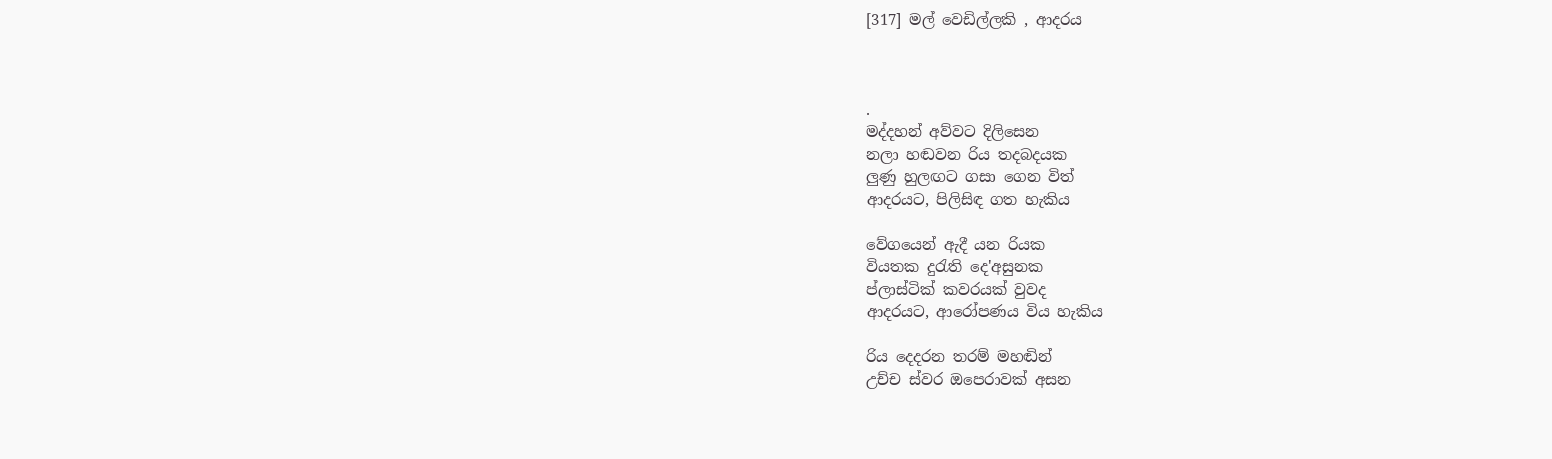[317] මල් වෙඩිල්ලකි , ආදරය



.
මද්දහන් අව්වට දිලිසෙන
නලා හඬවන රිය තදබදයක
ලුණු හුලඟට ගසා ගෙන විත්
ආදරයට, පිලිසිඳ ගත හැකිය

වේගයෙන් ඇදී යන රියක
වියතක දුරැති දෙ'අසුනක
ප්ලාස්ටික් කවරයක් වුවද
ආදරයට, ආරෝපණය විය හැකිය

රිය දෙදරන තරම් මහඬින්
උච්ච ස්වර ඔපෙරාවක් අසන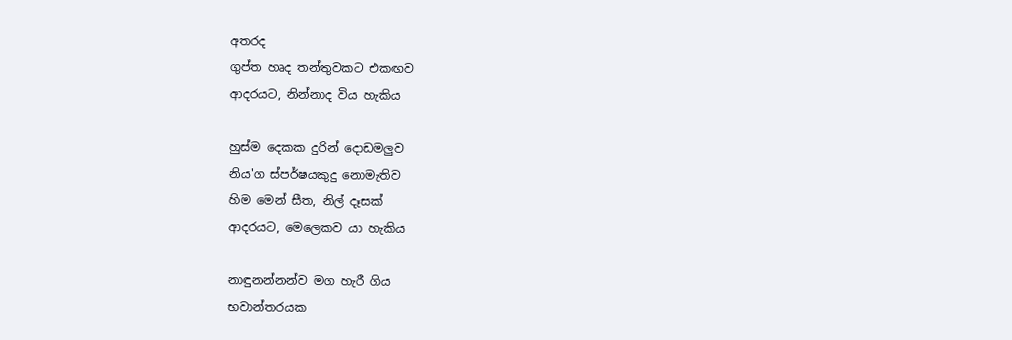අතරද
ගුප්ත හෘද තන්තුවකට එකඟව
ආදරයට, නින්නාද විය හැකිය

හුස්ම දෙකක දුරින් දොඩමලුව
නිය'ග ස්පර්ෂයකුදු නොමැතිව
හිම මෙන් සීත, නිල් දෑසක්
ආදරයට, මෙලෙකව යා හැකිය

නාඳුනන්නන්ව මග හැරී ගිය
භවාන්තරයක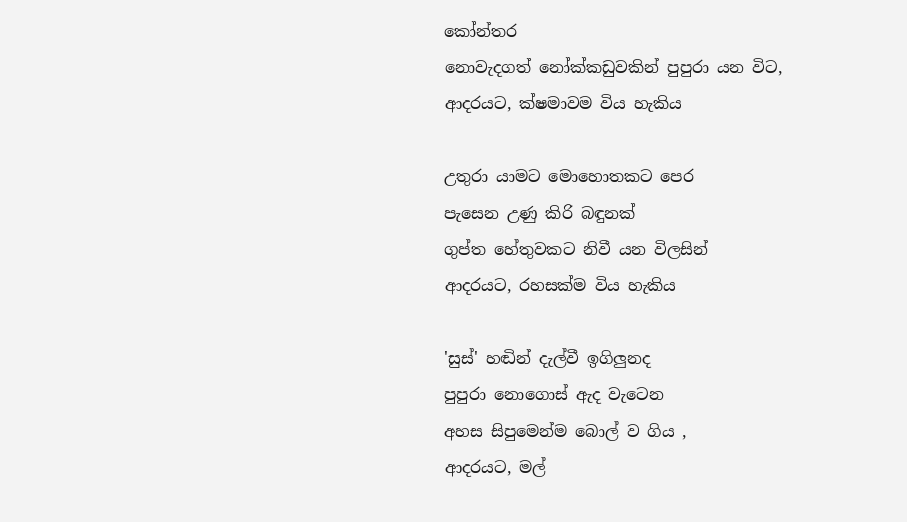කෝන්තර
නොවැදගත් නෝක්කඩුවකින් පුපුරා යන විට,
ආදරයට, ක්ෂමාවම විය හැකිය

උතුරා යාමට මොහොතකට පෙර
පැසෙන උණු කිරි බඳුනක්
ගුප්ත හේතුවකට නිවී යන විලසින්
ආදරයට, රහසක්ම විය හැකිය

'සුස්' හඬින් දැල්වී ඉගිලුනද
පුපුරා නොගොස් ඇද වැටෙන
අහස සිපුමෙන්ම බොල් ව ගිය ,
ආදරයට, මල්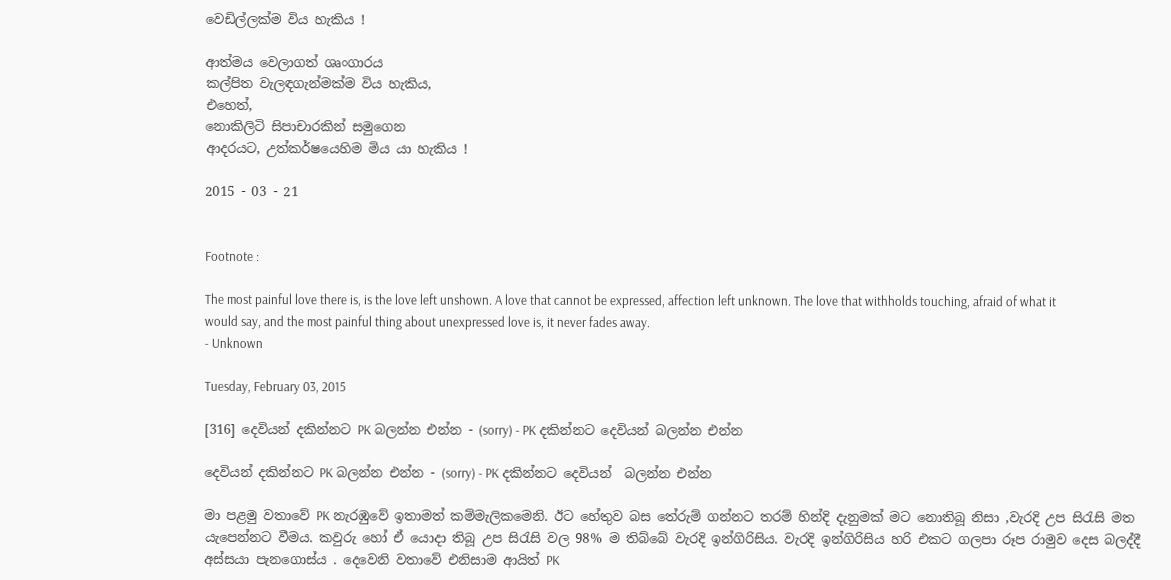වෙඩිල්ලක්ම විය හැකිය !

ආත්මය වෙලාගත් ශෘංගාරය
කල්පිත වැලඳගැන්මක්ම විය හැකිය,
එහෙත්,
නොකිලිටි සිපාචාරකින් සමුගෙන
ආදරයට, උත්කර්ෂයෙහිම මිය යා හැකිය !

2015 - 03 - 21


Footnote :

The most painful love there is, is the love left unshown. A love that cannot be expressed, affection left unknown. The love that withholds touching, afraid of what it would say, and the most painful thing about unexpressed love is, it never fades away.
- Unknown

Tuesday, February 03, 2015

[316] දෙවියන් දකින්නට PK බලන්න එන්න - (sorry) - PK දකින්නට දෙවියන් බලන්න එන්න

දෙවියන් දකින්නට PK බලන්න එන්න - (sorry) - PK දකින්නට දෙවියන්  බලන්න එන්න

මා පළමු වතාවේ PK නැරඹුවේ ඉතාමත් කම්මැලිකමෙනි. ඊට හේතුව බස තේරුම් ගන්නට තරම් හින්දි දැනුමක් මට නොතිබූ නිසා ,වැරදි උප සිරැසි මත යැපෙන්නට වීමය. කවුරු හෝ ඒ යොදා තිබූ උප සිරැසි වල 98% ම තිබ්බේ වැරදි ඉන්ගිරිසිය. වැරදි ඉන්ගිරිසිය හරි එකට ගලපා රූප රාමුව දෙස බලද්දී අස්සයා පැනගොස්ය . දෙවෙනි වතාවේ එනිසාම ආයිත් PK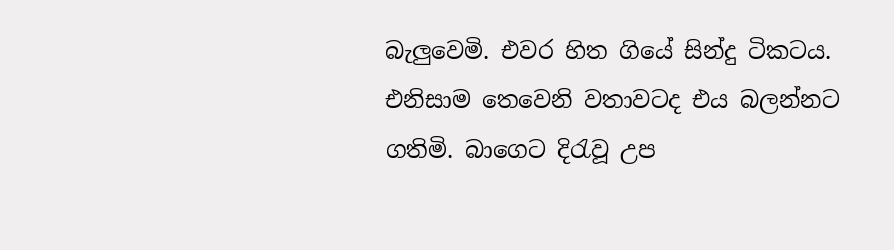බැලුවෙමි. එවර හිත ගියේ සින්දු ටිකටය. එනිසාම තෙවෙනි වතාවටද එය බලන්නට ගතිමි. බාගෙට දිරැවූ උප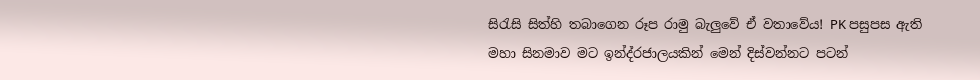සිරැසි සිත්හි තබාගෙන රූප රාමු බැලුවේ ඒ වතාවේය! PK පසුපස ඇති මහා සිනමාව මට ඉන්ද්රජාලයකින් මෙන් දිස්වන්නට පටන්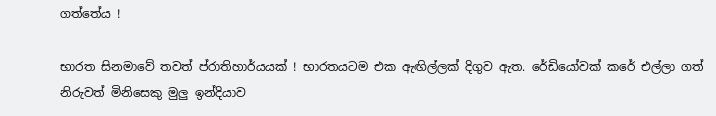ගත්තේය !

භාරත සිනමාවේ තවත් ප්රාතිහාර්යයක් ! භාරතයටම එක ඇඟිල්ලක් දිගුව ඇත. රේඩියෝවක් කරේ එල්ලා ගත් නිරුවත් මිනිසෙකු මුලු ඉන්දියාව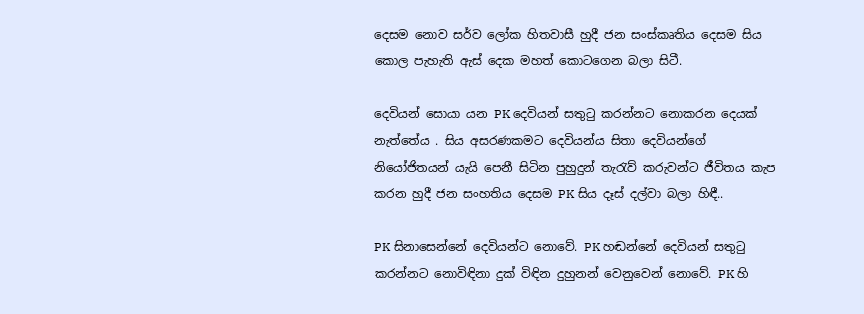දෙසම නොව සර්ව ලෝක හිතවාසී හුදී ජන සංස්කෘතිය දෙසම සිය කොල පැහැති ඇස් දෙක මහත් කොටගෙන බලා සිටී.

දෙවියන් සොයා යන PK දෙවියන් සතුටු කරන්නට නොකරන දෙයක් නැත්තේය . සිය අසරණකමට දෙවියන්ය සිතා දෙවියන්ගේ නියෝජිතයන් යැයි පෙනී සිටින පුහුදුන් තැරැව් කරුවන්ට ජීවිතය කැප කරන හුදී ජන සංහතිය දෙසම PK සිය දෑස් දල්වා බලා හිඳී..

PK සිනාසෙන්නේ දෙවියන්ට නොවේ. PK හඬන්නේ දෙවියන් සතුටු කරන්නට නොවිඳිනා දුක් විඳින දුහුනන් වෙනුවෙන් නොවේ. PK හි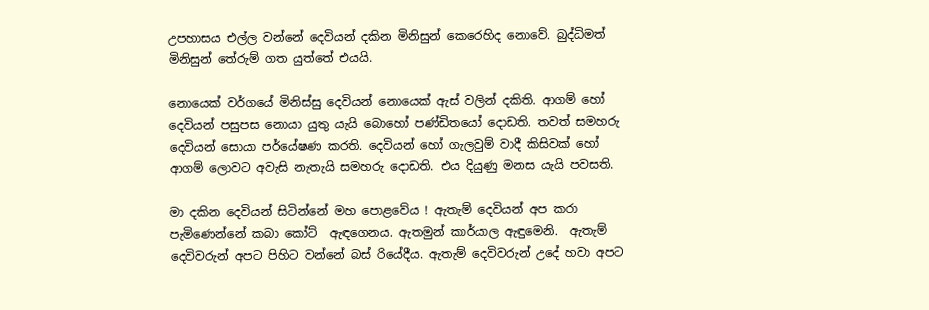උපහාසය එල්ල වන්නේ දෙවියන් දකින මිනිසුන් කෙරෙහිද නොවේ. බුද්ධිමත් මිනිසුන් තේරුම් ගත යුත්තේ එයයි.

නොයෙක් වර්ගයේ මිනිස්සු දෙවියන් නොයෙක් ඇස් වලින් දකිති. ආගම් හෝ දෙවියන් පසුපස නොයා යුතු යැයි බොහෝ පණ්ඩිතයෝ දොඩති. තවත් සමහරු දෙවියන් සොයා පර්යේෂණ කරති. දෙවියන් හෝ ගැලවුම් වාදී කිසිවක් හෝ ආගම් ලොවට අවැසි නැතැයි සමහරු දොඩති. එය දියුණු මනස යැයි පවසති.

මා දකින දෙවියන් සිටින්නේ මහ පොළවේය ! ඇතැම් දෙවියන් අප කරා පැමිණෙන්නේ කබා කෝට්  ඇඳගෙනය. ඇතමුන් කාර්යාල ඇඳුමෙනි.  ඇතැම් දෙවිවරුන් අපට පිහිට වන්නේ බස් රියේදීය. ඇතැම් දෙවිවරුන් උදේ හවා අපට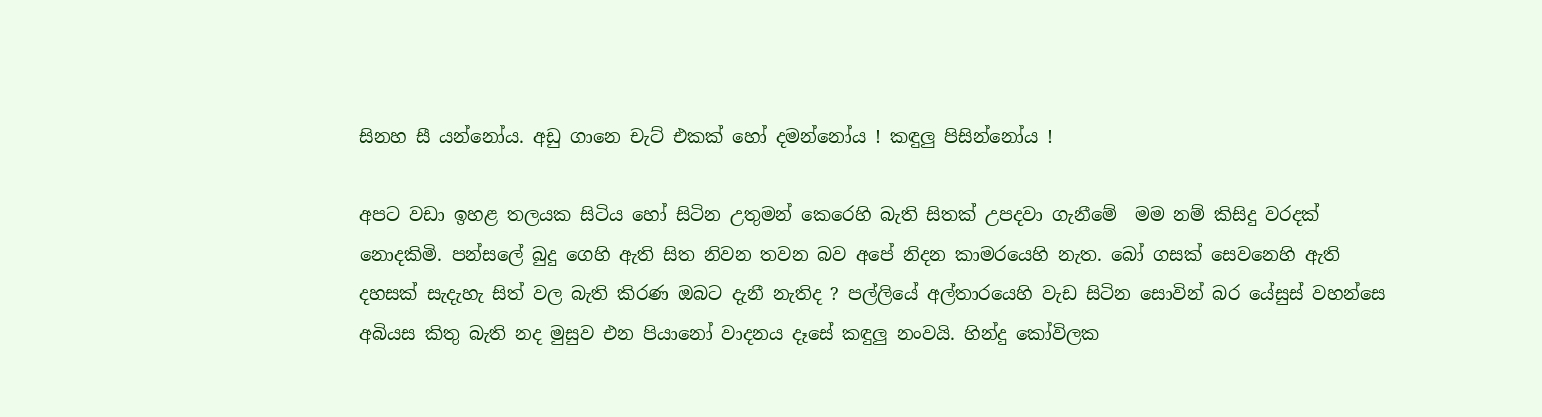සිනහ සී යන්නෝය. අඩු ගානෙ චැට් එකක් හෝ දමන්නෝය ! කඳුලු පිසින්නෝය !

අපට වඩා ඉහළ තලයක සිටිය හෝ සිටින උතුමන් කෙරෙහි බැති සිතක් උපදවා ගැනීමේ  මම නම් කිසිදු වරදක් නොදකිමි. පන්සලේ බුදු ගෙහි ඇති සිත නිවන තවන බව අපේ නිදන කාමරයෙහි නැත. බෝ ගසක් සෙවනෙහි ඇති දහසක් සැදැහැ සිත් වල බැති කිරණ ඔබට දැනී නැතිද ? පල්ලියේ අල්තාරයෙහි වැඩ සිටින සොවින් බර යේසුස් වහන්සෙ අබියස කිතු බැති නද මුසුව එන පියානෝ වාදනය දෑසේ කඳුලු නංවයි. හින්දු කෝවිලක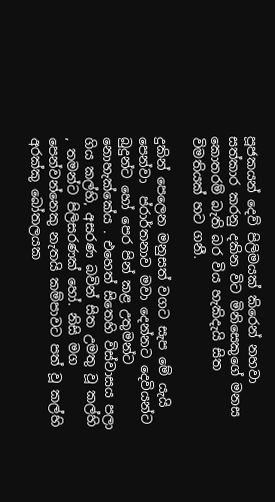පූජකයන් දෙව් පිලිමයක් කිරෙන් නහවා සත්කාර කරනු දකින විට මිනිසෙකුගේ මනස කොතරම් බැති බර විය හැකිදැයි සිත විමතියක් හට ගනී.

දුකින් පෙලෙන මනුසත් වගට සැප මේ යැයි පෙන්වා  ප්රාර්තනාව මවා දෙන්නට දෙවියන්ට  බුදුන්ට හෝ පෙර පින් කළ උතුමන්ට නොහැක්කේය . එහෙත් සිතෙහි විස්වාසය පලා ගිය කල්හි, අසරණ බවින් සිත උමතු වූ කල්හි , තමන්ට පිලිසරණක් හෝ. නිසි මග පෙන්වන්නෙකු නැතයි කම්පාවට පත් වූ කල්හි අරක්කු බෝතලයක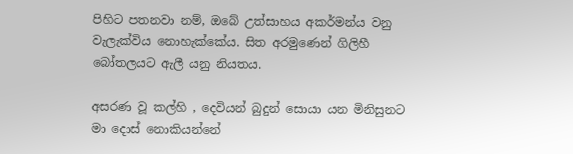පිහිට පතනවා නම්, ඔබේ උත්සාහය අකර්මන්ය වනු වැලැක්විය නොහැක්කේය. සිත අරමුණෙන් ගිලිහී බෝතලයට ඇලී යනු නියතය.

අසරණ වූ කල්හි , දෙවියන් බුදුන් සොයා යන මිනිසුනට මා දොස් නොකියන්නේ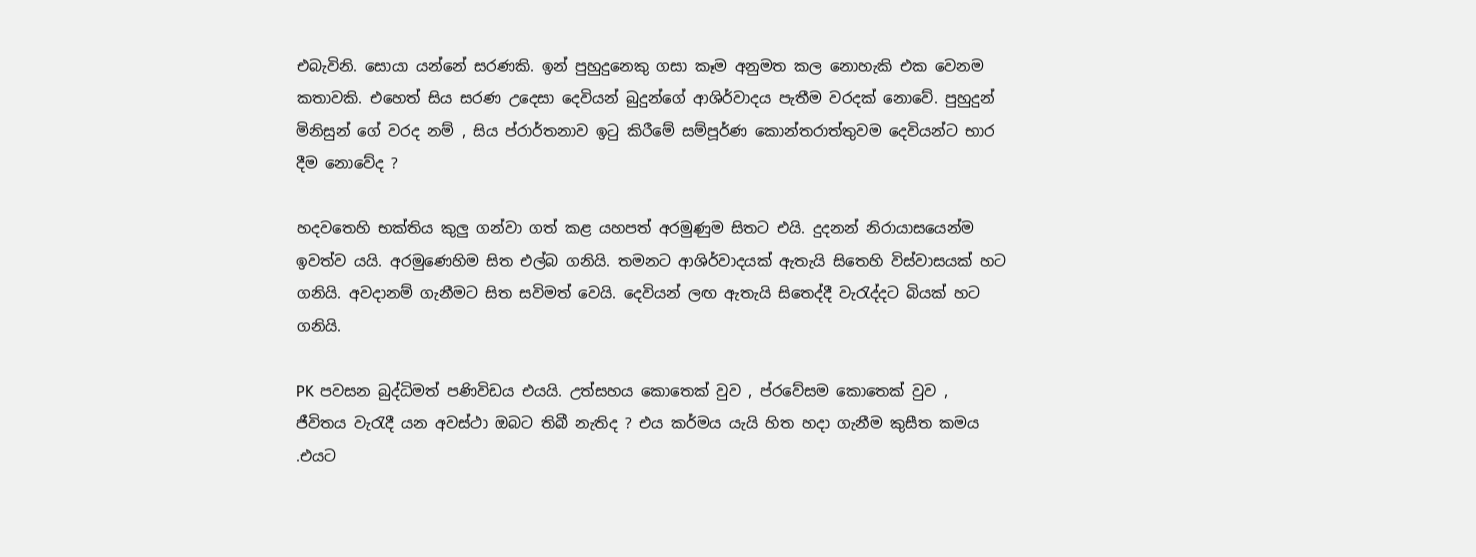එබැවිනි. සොයා යන්නේ සරණකි. ඉන් පුහුදුනෙකු ගසා කෑම අනුමත කල නොහැකි එක වෙනම කතාවකි. එහෙත් සිය සරණ උදෙසා දෙවියන් බුදුන්ගේ ආශිර්වාදය පැතීම වරදක් නොවේ. පුහුදුන් මිනිසුන් ගේ වරද නම් , සිය ප්රාර්තනාව ඉටු කිරීමේ සම්පූර්ණ කොන්තරාත්තුවම දෙවියන්ට භාර දීම නොවේද ?

හදවතෙහි භක්තිය කුලු ගන්වා ගත් කළ යහපත් අරමුණුම සිතට එයි. දුදනන් නිරායාසයෙන්ම ඉවත්ව යයි. අරමුණෙහිම සිත එල්බ ගනියි. තමනට ආශිර්වාදයක් ඇතැයි සිතෙහි විස්වාසයක් හට ගනියි. අවදානම් ගැනීමට සිත සවිමත් වෙයි. දෙවියන් ලඟ ඇතැයි සිතෙද්දී වැරැද්දට බියක් හට ගනියි.

PK පවසන බුද්ධිමත් පණිවිඩය එයයි. උත්සහය කොතෙක් වුව , ප්රවේසම කොතෙක් වුව , ජීවිතය වැරැදී යන අවස්ථා ඔබට තිබී නැතිද ? එය කර්මය යැයි හිත හදා ගැනීම කුසීත කමය .එයට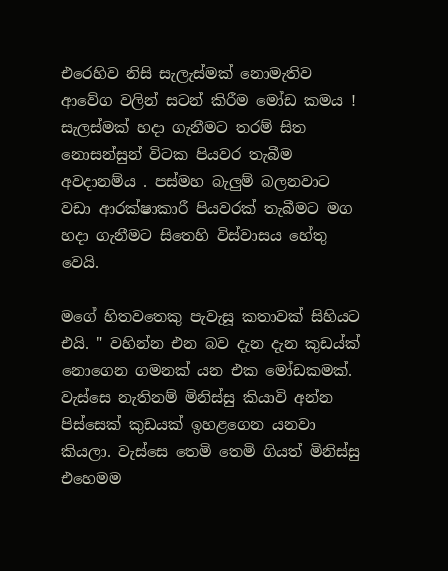එරෙහිව නිසි සැලැස්මක් නොමැතිව ආවේග වලින් සටන් කිරීම මෝඩ කමය ! සැලස්මක් හදා ගැනීමට තරම් සිත නොසන්සුන් විටක පියවර තැබීම අවදානම්ය . පස්මහ බැලුම් බලනවාට වඩා ආරක්ෂාකාරී පියවරක් තැබීමට මග හදා ගැනීමට සිතෙහි විස්වාසය හේතු වෙයි.

මගේ හිතවතෙකු පැවැසූ කතාවක් සිහියට එයි. " වහින්න එන බව දැන දැන කුඩය්ක් නොගෙන ගමනක් යන එක මෝඩකමක්. වැස්සෙ නැතිනම් මිනිස්සු කියාවි අන්න පිස්සෙක් කුඩයක් ඉහළගෙන යනවා කියලා. වැස්සෙ තෙමි තෙමි ගියත් මිනිස්සු එහෙමම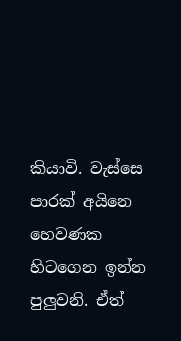කියාවි. වැස්සෙ පාරක් අයිනෙ හෙවණක හිටගෙන ඉන්න පුලුවනි. ඒත්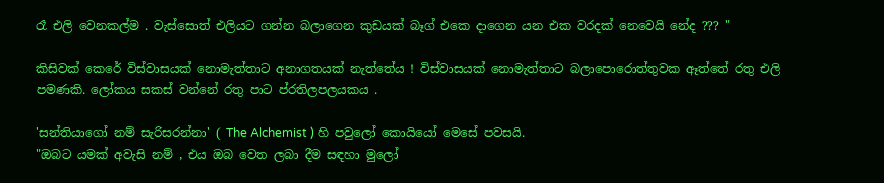රෑ එලි වෙනකල්ම . වැස්සොත් එලියට ගන්න බලාගෙන කුඩයක් බෑග් එකෙ දාගෙන යන එක වරදක් නෙවෙයි නේද ??? "

කිසිවක් කෙරේ විස්වාසයක් නොමැත්තාට අනාගතයක් නැත්තේය ! විස්වාසයක් නොමැත්තාට බලාපොරොත්තුවක ඈත්තේ රතු එලි පමණකි. ලෝකය සකස් වන්නේ රතු පාට ප්රතිලපලයකය .

'සන්තියාගෝ නම් සැරිසරන්නා' ( The Alchemist ) හි පවුලෝ කොයියෝ මෙසේ පවසයි.
"ඔබට යමක් අවැසි නම් , එය ඔබ වෙත ලබා දීම සඳහා මුලෝ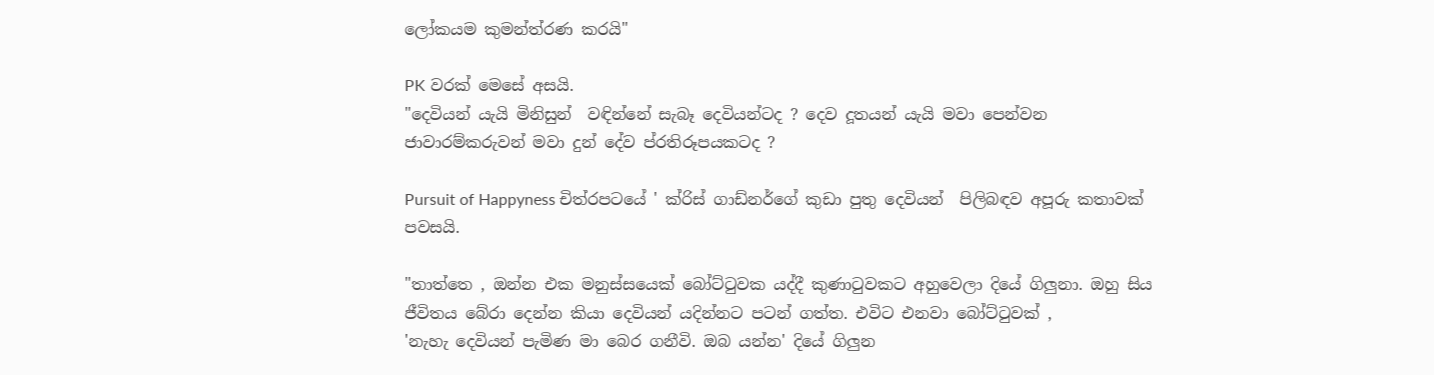ලෝකයම කුමන්ත්රණ කරයි"

PK වරක් මෙසේ අසයි.
"දෙවියන් යැයි මිනිසුන්  වඳින්නේ සැබෑ දෙවියන්ටද ? දෙව දූතයන් යැයි මවා පෙන්වන ජාවාරම්කරුවන් මවා දුන් දේව ප්රතිරූපයකටද ?

Pursuit of Happyness චිත්රපටයේ ' ක්රිස් ගාඩ්නර්ගේ කුඩා පුතු දෙවියන්  පිලිබඳව අපූරු කතාවක් පවසයි.

"තාත්තෙ , ඔන්න එක මනුස්සයෙක් බෝට්ටුවක යද්දී කුණාටුවකට අහුවෙලා දියේ ගිලුනා. ඔහු සිය ජීවිතය බේරා දෙන්න කියා දෙවියන් යදින්නට පටන් ගත්ත. එවිට එනවා බෝට්ටුවක් ,
'නැහැ දෙවියන් පැමිණ මා බෙර ගනීවි. ඔබ යන්න' දියේ ගිලුන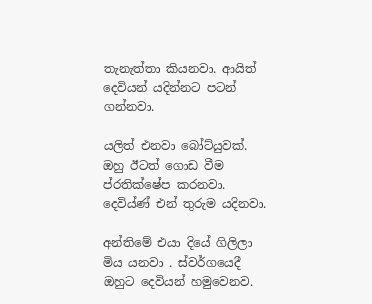තැනැත්තා කියනවා. ආයිත් දෙවියන් යදින්නට පටන් ගන්නවා.

යලිත් එනවා බෝට්යුවක්. ඔහු ඊටත් ගොඩ වීම ප්රතික්ෂේප කරනවා. දෙවිය්ණ් එන් තුරුම යදිනවා.

අන්තිමේ එයා දියේ ගිලිලා මිය යනවා . ස්වර්ගයෙදී ඔහුට දෙවියන් හමුවෙනව.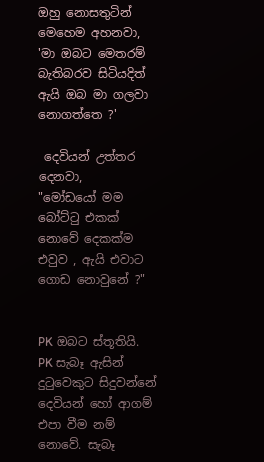ඔහු නොසතුටින් මෙහෙම අහනවා,
'මා ඔබට මෙතරම් බැතිබරව සිටියදිත් ඇයි ඔබ මා ගලවා නොගත්තෙ ?'

 දෙවියන් උත්තර දෙනවා,
"මෝඩයෝ මම බෝට්ටු එකක් නොවේ දෙකක්ම එවුව , ඇයි එවාට ගොඩ නොවුනේ ?"


PK ඔබට ස්තූතියි. PK සැබෑ ඇසින් දුටුවෙකුට සිදුවන්නේ දෙවියන් හෝ ආගම් එපා වීම නම් නොවේ. සැබෑ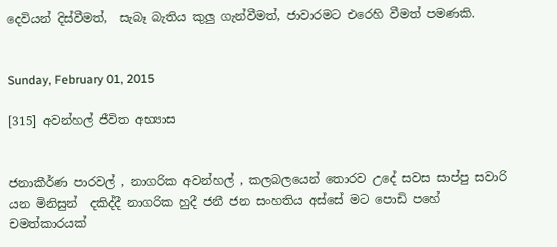දෙවියන් දිස්වීමත්,  සැබෑ බැතිය කුලු ගැන්වීමත්, ජාවාරමට එරෙහි වීමත් පමණකි.


Sunday, February 01, 2015

[315] අවන්හල් ජීවිත අභ්‍යාස


ජනාකීර්ණ පාරවල් , නාගරික අවන්හල් , කලබලයෙන් තොරව උදේ සවස සාප්පු සවාරි යන මිනිසුන්  දකිද්දී නාගරික හුදී ජනී ජන සංහතිය අස්සේ මට පොඩි පහේ චමත්කාරයක්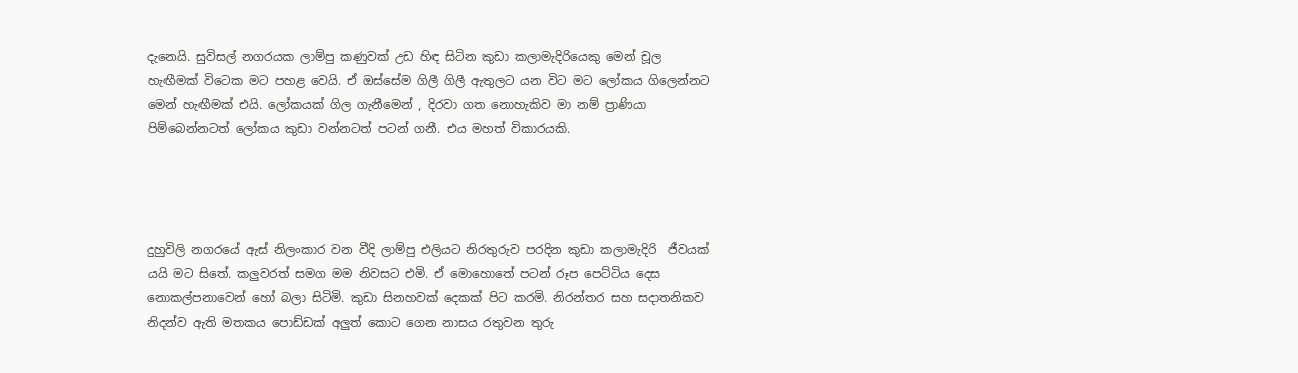දැනෙයි. සුවිසල් නගරයක ලාම්පු කණුවක් උඩ හිඳ සිටින කුඩා කලාමැදිරියෙකු මෙන් චූල හැඟීමක් විටෙක මට පහළ වෙයි. ඒ ඔස්සේම ගිලී ගිලී ඇතුලට යන විට මට ලෝකය ගිලෙන්නට මෙන් හැඟීමක් එයි. ලෝකයක් ගිල ගැනීමෙන් , දිරවා ගත නොහැකිව මා නම් ප්‍රාණියා පිම්බෙන්නටත් ලෝකය කුඩා වන්නටත් පටන් ගනී. එය මහත් විකාරයකි.




දුහුවිලි නගරයේ ඇස් නිලංකාර වන වීදි ලාම්පු එලියට නිරතුරුව පරදින කුඩා කලාමැදිරි  ජීවයක් යයි මට සිතේ. කලුවරත් සමග මම නිවසට එමි. ඒ මොහොතේ පටන් රූප පෙට්ටිය දෙස නොකල්පනාවෙන් හෝ බලා සිටිමි. කුඩා සිනහවක් දෙකක් පිට කරමි. නිරන්තර සහ සදාතනිකව නිදන්ව ඇති මතකය පොඩ්ඩක් අලුත් කොට ගෙන නාසය රතුවන තුරු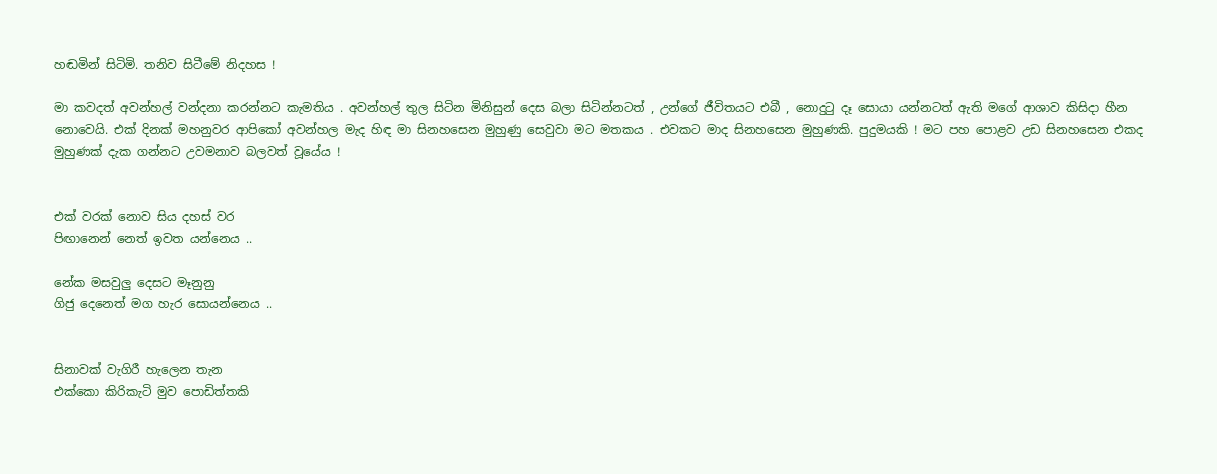හඬමින් සිටිමි. තනිව සිටීමේ නිදහස !

මා කවදත් අවන්හල් වන්දනා කරන්නට කැමතිය . අවන්හල් තුල සිටින මිනිසුන් දෙස බලා සිටින්නටත් , උන්ගේ ජීවිතයට එබී , නොදු‍ටු දෑ සොයා යන්නටත් ඇති මගේ ආශාව කිසිදා හීන නොවෙයි. එක් දිනක් මහනුවර ආපිකෝ අවන්හල මැද හිඳ මා සිනහසෙන මුහුණු සෙවුවා මට මතකය . එවකට මාද සිනහසෙන මුහුණකි. පුදුමයකි ! මට පහ පොළව උඩ සිනහසෙන එකද මුහුණක් දැක ගන්නට උවමනාව බලවත් වූයේය !


එක් වරක් නොව සිය දහස් වර
පිඟානෙන් නෙත් ඉවත යන්නෙය ..

නේක මසවුලු දෙසට මෑනුනු
ගිජු දෙනෙත් මග හැර සොයන්නෙය ..


සිනාවක් වැගිරී හැලෙන තැන
එක්කො කිරිකැටි මුව පොඩිත්තකි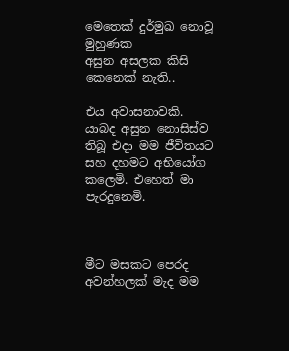මෙතෙක් දුර්මුඛ නොවූ මුහුණක
අසුන අසලක කිසි කෙනෙක් නැති..

එය අවාසනාවකි. යාබද අසුන නොසිස්ව තිබූ එදා මම ජීවිතයට සහ දහමට අභියෝග කලෙමි. එහෙත් මා පැරදුනෙමි.



මීට මසකට පෙරද අවන්හලක් මැද මම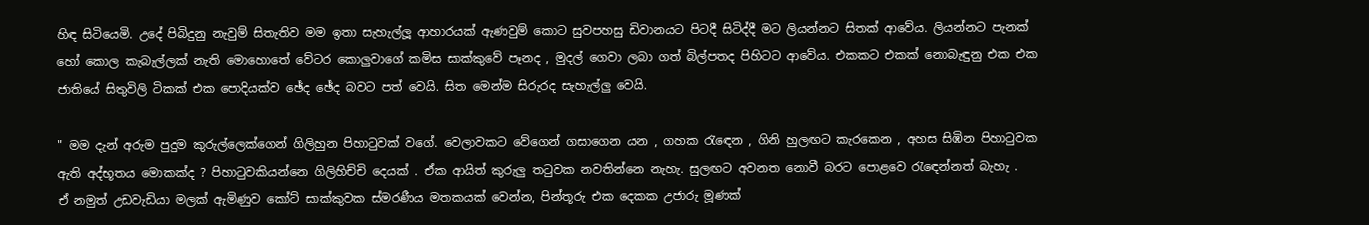හිඳ සිටියෙමි. උදේ පිබිදුනු නැවුම් සිතැතිව මම ඉතා සැහැල්ලූ ආහාරයක් ඇණවුම් කොට සුවපහසු ඩිවානයට පිටදී සිටිද්දී මට ලියන්නට සිතක් ආවේය. ලියන්නට පැනක් හෝ කොල කැබැල්ලක් නැති මොහොතේ වේටර කොලුවාගේ කමිස සාක්කුවේ පෑනද , මුදල් ගෙවා ලබා ගත් බිල්පතද පිහිටට ආවේය. එකකට එකක් නොබැඳුනු එක එක ජාතියේ සිතුවිලි ටිකක් එක පොදියක්ව ඡේද ඡේද බවට පත් වෙයි. සිත මෙන්ම සිරුරද සැහැල්ලු වෙයි.

" මම දැන් අරුම පුදුම කුරුල්ලෙක්ගෙන් ගිලිහුන පිහා‍ටුවක් වගේ. වෙලාවකට වේගෙන් ගසාගෙන යන , ගහක ‍රැ‍ඳෙන , ගිනි හුලඟට කැරකෙන , අහස සිඹින පිහා‍ටුවක ඇති අද්භූතය මොකක්ද ? පිහා‍ටුවකියන්නෙ ගිලිහිච්චි දෙයක් . ඒක ආයිත් කුරුලු ත‍ටුවක නවතින්නෙ නැහැ. සුලඟට අවනත නොවී බරට පොළවෙ ‍රැ‍ඳෙන්නත් බැහැ .
ඒ නමුත් උඩවැඩියා මලක් ඇමිණුව කෝට් සාක්කුවක ස්මරණීය මතකයක් වෙන්න, පින්තූරු එක දෙකක උජාරු මූණක්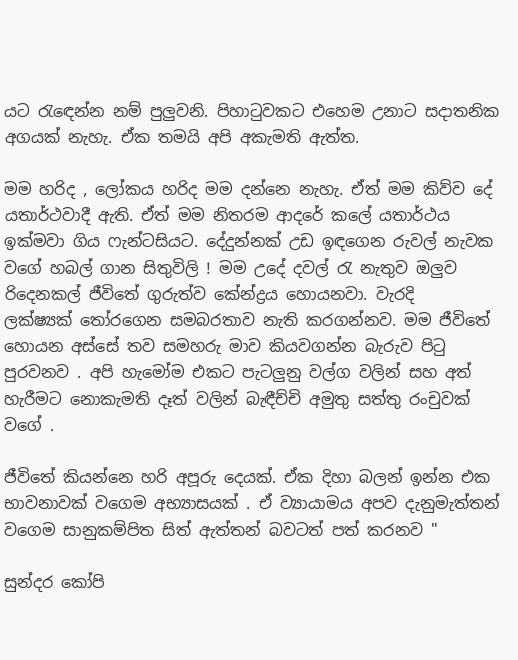යට ‍රැ‍ඳෙන්න නම් පුලුවනි. පිහා‍ටුවකට එහෙම උනාට සදාතනික අගයක් නැහැ. ඒක තමයි අපි අකැමති ඇත්ත.

මම හරිද , ලෝකය හරිද මම දන්නෙ නැහැ. ඒත් මම කිව්ව දේ යතාර්ථවාදී ඇති. ඒත් මම නිතරම ආදරේ කලේ යතාර්ථය ඉක්මවා ගිය ෆැන්ටසියට. දේදුන්නක් උඩ ඉඳගෙන රුවල් නැවක වගේ හබල් ගාන සිතුවිලි ! මම උදේ දවල් ‍රැ නැතුව ඔලුව රිදෙනකල් ජීවිතේ ගුරුත්ව කේන්ද්‍රය හොයනවා. වැරදි ලක්ෂ්‍යක් ‍තෝරගෙන සමබරතාව නැති කරගන්නව. මම ජීවිතේ හොයන අස්සේ තව සමහරු මාව කියවගන්න බැරුව පි‍ටු පුරවනව . අපි හැමෝම එකට පැටලුනු වල්ග වලින් සහ අත් හැරීමට නොකැමති දෑත් වලින් බැඳීච්චි අමුතු සත්තු රංචුවක් වගේ .

ජීවිතේ කියන්නෙ හරි අපූරු දෙයක්. ඒක දිහා බලන් ඉන්න එක භාවනාවක් වගෙම අභ්‍යාසයක් . ඒ ව්‍යායාමය අපව දැනුමැත්තන් වගෙම සානුකම්පිත සිත් ඇත්තන් බවටත් පත් කරනව "

සුන්දර කෝපි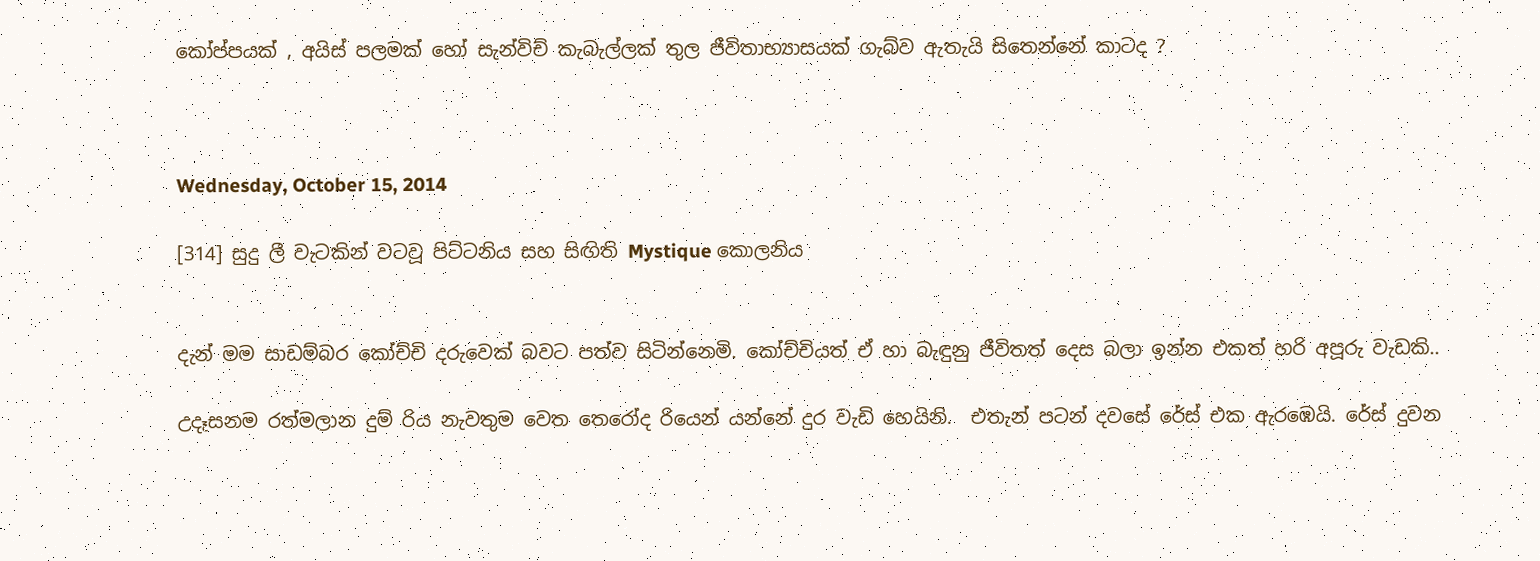කෝප්පයක් , අයිස් පලමක් හෝ සැන්විච් කැබැල්ලක් තුල ජීවිතාභ්‍යාසයක් ගැබ්ව ඇතැයි සිතෙන්නේ කාටද ?



Wednesday, October 15, 2014

[314] සුදු ලී වැටකින් වටවූ පිට්ටනිය සහ සිඟිති Mystique කොලනිය


දැන් මම සාඩම්බර කෝච්චි දරුවෙක් බවට පත්ව සිටින්නෙමි. කෝච්චියත් ඒ හා බැඳුනු ජීවිතත් දෙස බලා ඉන්න එකත් හරි අපූරු වැඩකි..

උදෑසනම රත්මලාන දුම් රිය නැවතුම වෙත තෙරෝද රියෙන් යන්නේ දුර වැඩි හෙයිනි.  එතැන් පටන් දවසේ රේස් එක ඇරඹෙයි. රේස් දුවන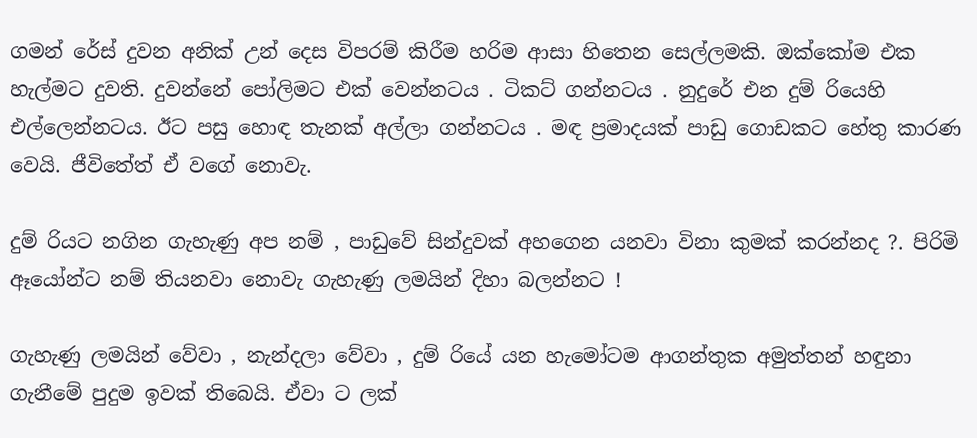ගමන් රේස් දුවන අනික් උන් දෙස විපරම් කිරීම හරිම ආසා හිතෙන සෙල්ලමකි. ඔක්කෝම එක හැල්මට දුවති. දුවන්නේ පෝලිමට එක් වෙන්නටය . ටිකට් ගන්නටය . නුදුරේ එන දුම් රියෙහි එල්ලෙන්නටය. ඊට පසු හොඳ තැනක් අල්ලා ගන්නටය . මඳ ප්‍රමාදයක් පාඩු ගොඩකට හේතු කාරණ වෙයි. ජීවිතේත් ඒ වගේ නොවැ.

දුම් රියට නගින ගැහැණු අප නම් , පාඩුවේ සින්දුවක් අහගෙන යනවා විනා කුමක් කරන්නද ?. පිරිමි ඈයෝන්ට නම් තියනවා නොවැ ගැහැණු ලමයින් දිහා බලන්නට !

ගැහැණු ලමයින් වේවා , නැන්දලා වේවා , දුම් රියේ යන හැමෝටම ආගන්තුක අමුත්තන් හඳුනා ගැනීමේ පුදුම ඉවක් තිබෙයි. ඒවා ට ලක්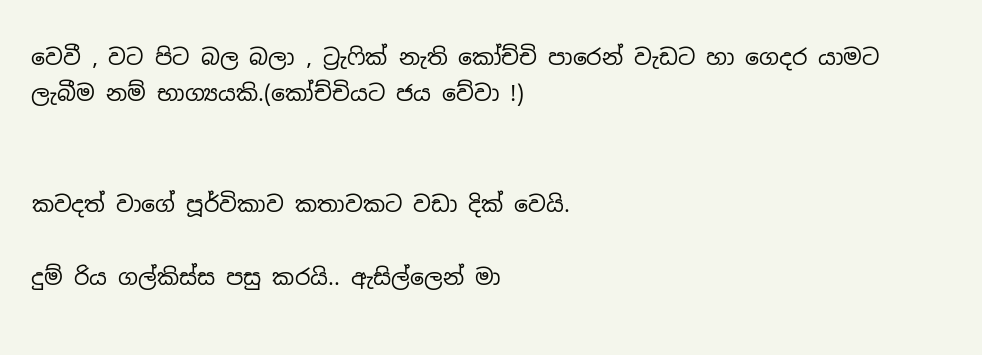වෙවී , වට පිට බල බලා , ට්‍රැෆික් නැති කෝච්චි පාරෙන් වැඩට හා ගෙදර යාමට ලැබීම නම් භාග්‍යයකි.(කෝච්චියට ජය වේවා !)


කවදත් වාගේ පූර්විකාව කතාවකට වඩා දික් වෙයි.

දුම් රිය ගල්කිස්ස පසු කරයි.. ඇසිල්ලෙන් මා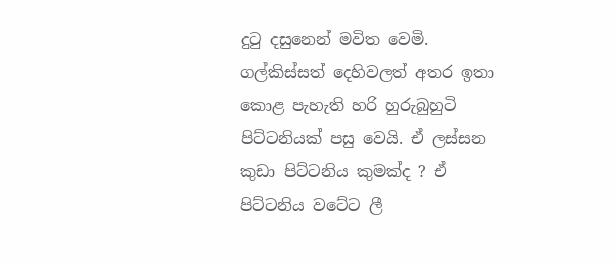දුටු දසුනෙන් මවිත වෙමි. ගල්කිස්සත් දෙහිවලත් අතර ඉතා කොළ පැහැති හරි හුරුබුහුටි පිට්ටනියක් පසු වෙයි. ඒ ලස්සන කුඩා පිට්ටනිය කුමක්ද ? ඒ පිට්ටනිය වටේට ලී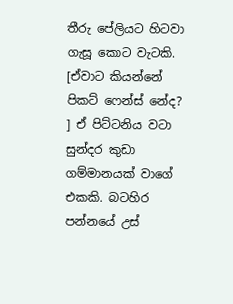තීරු පේලියට හිටවා ගැසූ කොට වැටකි. [ඒවාට කියන්නේ පිකට් ෆෙන්ස් නේද? ] ඒ පිට්ටනිය වටා සුන්දර කුඩා ගම්මානයක් වාගේ එකකි. බටහිර පන්නයේ උස්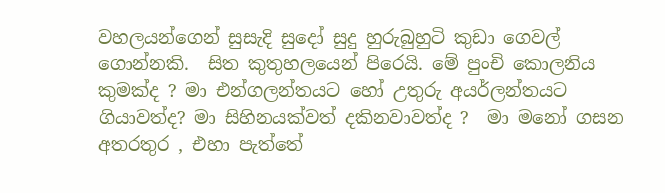වහලයන්ගෙන් සුසැදි සුදෝ සුදු හුරුබුහුටි කුඩා ගෙවල් ගොන්නකි.  සිත කුතුහලයෙන් පිරෙයි. මේ පුංචි කොලනිය කුමක්ද ? මා එන්ගලන්තයට හෝ උතුරු අයර්ලන්තයට ගියාවත්ද? මා සිහිනයක්වත් දකිනවාවත්ද ?  මා මනෝ ගසන අතරතුර , එහා පැත්තේ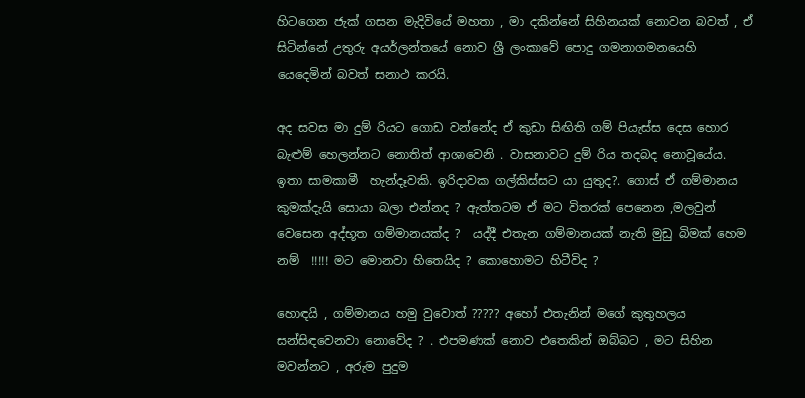හිටගෙන ජැක් ගසන මැදිවියේ මහතා , මා දකින්නේ සිහිනයක් නොවන බවත් , ඒ සිටින්නේ උතුරු අයර්ලන්තයේ නොව ශ්‍රී ලංකාවේ පොදු ගමනාගමනයෙහි යෙදෙමින් බවත් සනාථ කරයි.

අද සවස මා දුම් රියට ගොඩ වන්නේද ඒ කුඩා සිඟිති ගම් පියැස්ස දෙස හොර බැළුම් හෙලන්නට නොතිත් ආශාවෙනි . වාසනාවට දුම් රිය තදබද නොවූයේය. ඉතා සාමකාමී  හැන්දෑවකි. ඉරිදාවක ගල්කිස්සට යා යුතුද?. ගොස් ඒ ගම්මානය කුමක්දැයි සොයා බලා එන්නද ? ඇත්තටම ඒ මට විතරක් පෙනෙන ,මලවුන් වෙසෙන අද්භූත ගම්මානයක්ද ?  යද්දී එතැන ගම්මානයක් නැති මුඩු බිමක් හෙම නම්  !!!!! මට මොනවා හිතෙයිද ? කොහොමට හිටීවිද ?

හොඳයි , ගම්මානය හමු වුවොත් ????? අහෝ එතැනින් මගේ කුතුහලය සන්සිඳවෙනවා නොවේද ? . එපමණක් නොව එතෙකින් ඔබ්බට , මට සිහින මවන්නට , අරුම පුදුම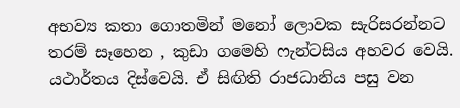අභව්‍ය කතා ගොතමින් මනෝ ලොවක සැරිසරන්නට තරම් සෑහෙන , කුඩා ගමෙහි ෆැන්ටසිය අහවර වෙයි. යථාර්තය දිස්වෙයි. ඒ සිඟිති රාජධානිය පසු වන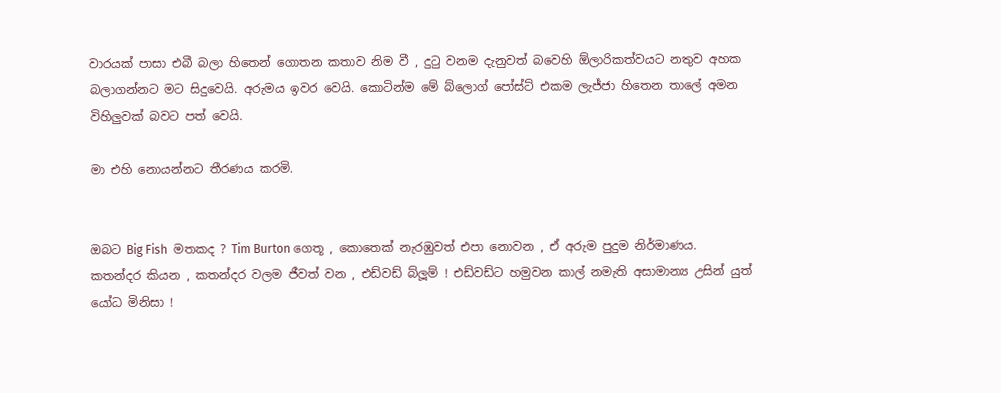වාරයක් පාසා එබී බලා හිතෙන් ගොතන කතාව නිම වී , දුටු වනම දැනුවත් බවෙහි ඕලාරිකත්වයට නතුව අහක බලාගන්නට මට සිදුවෙයි. අරුමය ඉවර වෙයි. කොටින්ම මේ බ්ලොග් පෝස්ට් එකම ලැජ්ජා හිතෙන තාලේ අමන විහිලුවක් බවට පත් වෙයි.

මා එහි නොයන්නට තීරණය කරමි.


ඔබට Big Fish  මතකද ? Tim Burton ගෙතූ , කොතෙක් නැරඹුවත් එපා නොවන , ඒ අරුම පුදුම නිර්මාණය. කතන්දර කියන , කතන්දර වලම ජීවත් වන , එඩ්වඩ් බ්ලූම් ! එඩ්වඩ්ට හමුවන කාල් නමැති අසාමාන්‍ය උසින් යුත් යෝධ මිනිසා !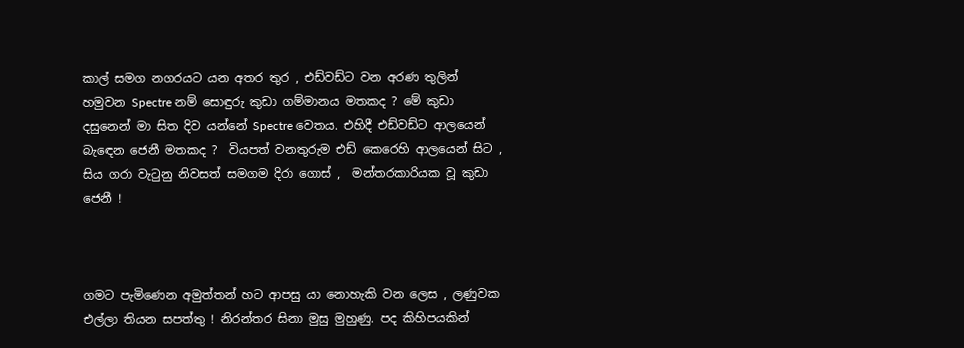කාල් සමග නගරයට යන අතර තුර , එඩ්වඩ්ට වන අරණ තුලින් හමුවන Spectre නම් සොඳුරු කුඩා ගම්මානය මතකද ? මේ කුඩා දසුනෙන් මා සිත දිව යන්නේ Spectre වෙතය. එහිදී එඩ්වඩ්ට ආලයෙන් බැඳෙන ජෙනී මතකද ?  වියපත් වනතුරුම එඩ් කෙරෙහි ආලයෙන් සිට , සිය ගරා වැටුනු නිවසත් සමගම දිරා ගොස් ,  මන්තරකාරියක වූ කුඩා ජෙනී !



ගමට පැමිණෙන අමුත්තන් හට ආපසු යා නොහැකි වන ලෙස , ලණුවක එල්ලා තියන සපත්තු ! නිරන්තර සිනා මුසු මුහුණු. පද කිහිපයකින්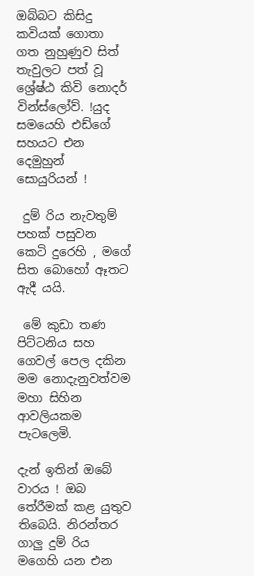ඔබ්බට කිසිදු කවියක් ගොතා ගත නුහුණුව සිත් තැවුලට පත් වූ ශ්‍රේෂ්ඨ කිවි නොදර් වින්ස්ලෝව්. !යුද සමයෙහි එඩ්ගේ සහයට එන දෙමුහුන් සොයුරියන් !

 දුම් රිය නැවතුම් පහක් පසුවන කෙටි දුරෙහි , මගේ සිත බොහෝ ඈතට ඇදී යයි.

 මේ කුඩා තණ පිට්ටනිය සහ ගෙවල් පෙල දකින මම නොදැනුවත්වම මහා සිහින ආවලියකම පැටලෙමි.

දැන් ඉතින් ඔබේ වාරය ! ඔබ තේරීමක් කළ යුතුව තිබෙයි. නිරන්තර ගාලු දුම් රිය මගෙහි යන එන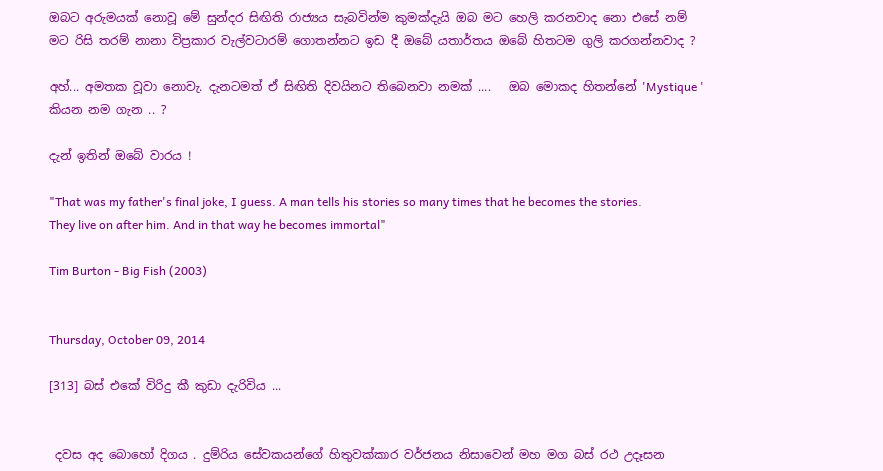ඔබට අරුමයක් නොවූ මේ සුන්දර සිඟිති රාජ්‍යය සැබවින්ම කුමක්දැයි ඔබ මට හෙලි කරනවාද නො එසේ නම් මට රිසි තරම් නානා විප්‍රකාර වැල්වටාරම් ගොතන්නට ඉඩ දී ඔබේ යතාර්තය ඔබේ හිතටම ගුලි කරගන්නවාද ?

අහ්... අමතක වූවා නොවැ. දැනටමත් ඒ සිඟිති දිවයිනට තිබෙනවා නමක් ....   ඔබ මොකද හිතන්නේ 'Mystique ' කියන නම ගැන .. ?

දැන් ඉතින් ඔබේ වාරය !

"That was my father's final joke, I guess. A man tells his stories so many times that he becomes the stories. They live on after him. And in that way he becomes immortal"

Tim Burton - Big Fish (2003)


Thursday, October 09, 2014

[313] බස් එකේ විරිදු කී කුඩා දැරිවිය ...


 දවස අද බොහෝ දිගය . දුම්රිය සේවකයන්ගේ හිතුවක්කාර වර්ජනය නිසාවෙන් මහ මග බස් රථ උදෑසන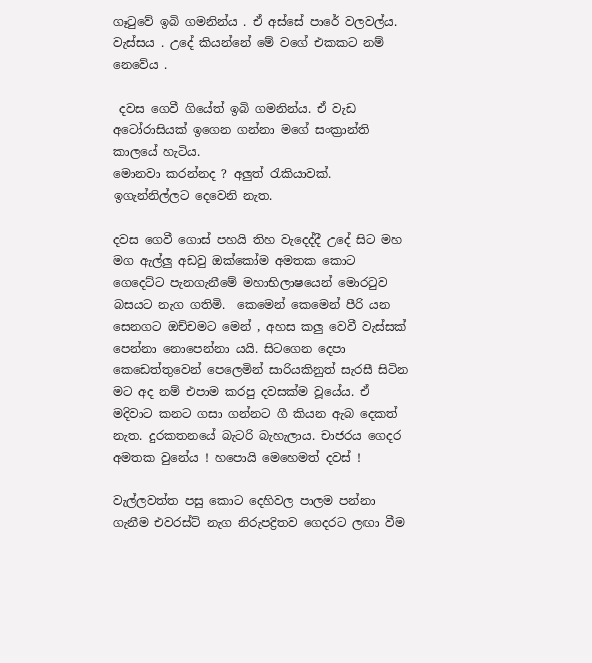ගෑටුවේ ඉබි ගමනින්ය . ඒ අස්සේ පාරේ වලවල්ය. වැස්සය . උදේ කියන්නේ මේ වගේ එකකට නම් නෙවේය .

 දවස ගෙවී ගියේත් ඉබි ගමනින්ය. ඒ වැඩ අටෝරාසියක් ඉගෙන ගන්නා මගේ සංක්‍රාන්ති කාලයේ හැටිය.
මොනවා කරන්නද ? අලුත් රැකියාවක්. ඉගැන්නිල්ලට දෙවෙනි නැත.

දවස ගෙවී ගොස් පහයි තිහ වැදෙද්දී උදේ සිට මහ මග ඇල්ලු අඩවු ඔක්කෝම අමතක කොට ගෙදෙට්ට පැනගැනීමේ මහාභිලාෂයෙන් මොරටුව බසයට නැග ගතිමි.  කෙමෙන් කෙමෙන් පීරි යන සෙනගට ඔච්චමට මෙන් , අහස කලු වෙවී වැස්සක් පෙන්නා නොපෙන්නා යයි. සිටගෙන දෙපා කෙඩෙත්තුවෙන් පෙලෙමින් සාරියකිනුත් සැරසී සිටින මට අද නම් එපාම කරපු දවසක්ම වූයේය. ඒ මදිවාට කනට ගසා ගන්නට ගී කියන ඇබ දෙකත් නැත. දුරකතනයේ බැටරි බැහැලාය. චාජරය ගෙදර අමතක වුනේය ! හපොයි මෙහෙමත් දවස් !

වැල්ලවත්ත පසු කොට දෙහිවල පාලම පන්නා ගැනීම එවරස්ට් නැග නිරුපද්‍රිතව ගෙදරට ලඟා වීම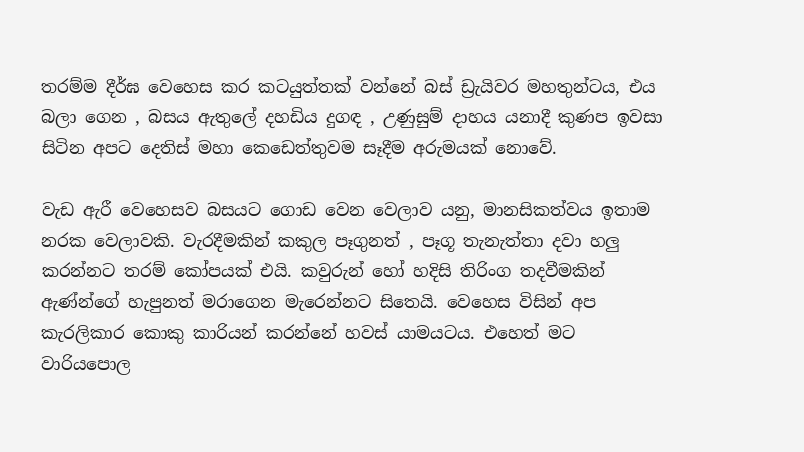තරම්ම දීර්ඝ වෙහෙස කර කටයුත්තක් වන්නේ බස් ඩ්‍රැයිවර මහතුන්ටය, එය බලා ගෙන , බසය ඇතුලේ දහඩිය දුගඳ , උණුසුම් දාහය යනාදී කුණප ඉවසා සිටින අපට දෙතිස් මහා කෙඩෙත්තුවම සෑදීම අරුමයක් නොවේ.

වැඩ ඇරී වෙහෙසව බසයට ගොඩ වෙන වෙලාව යනු, මානසිකත්වය ඉතාම නරක වෙලාවකි. වැරදීමකින් කකුල පෑගුනත් , පෑගූ තැනැත්තා දවා හලු කරන්නට තරම් කෝපයක් එයි. කවුරුන් හෝ හදිසි තිරිංග තදවීමකින් ඇණ්න්ගේ හැපුනත් මරාගෙන මැරෙන්නට සිතෙයි. වෙහෙස විසින් අප කැරලිකාර කොකු කාරියන් කරන්නේ හවස් යාමයටය. එහෙත් මට වාරියපොල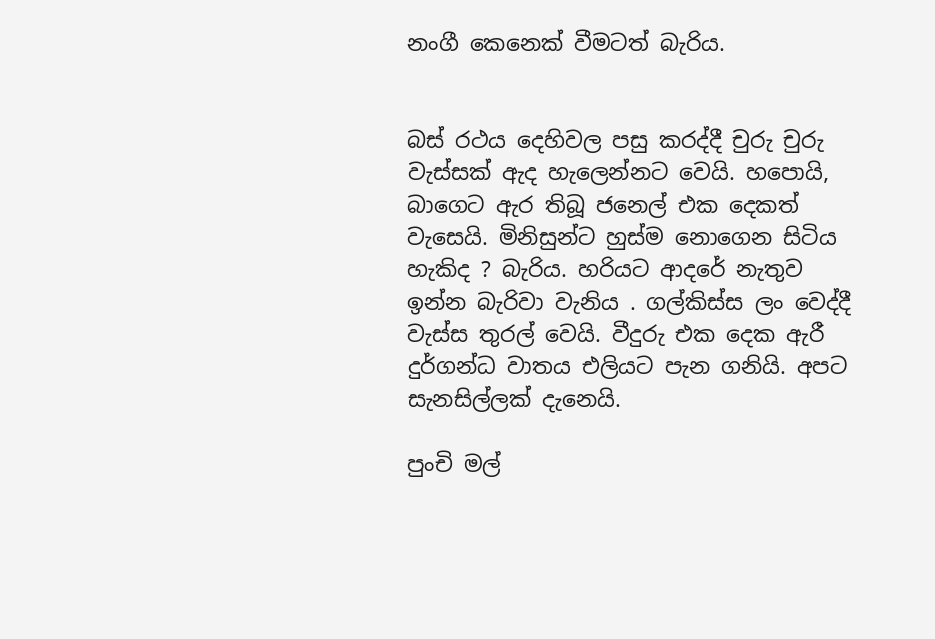නංගී කෙනෙක් වීමටත් බැරිය.


බස් රථය දෙහිවල පසු කරද්දී චුරු චුරු වැස්සක් ඇද හැලෙන්නට වෙයි. හපොයි, බාගෙට ඇර තිබූ ජනෙල් එක දෙකත් වැසෙයි. මිනිසුන්ට හුස්ම නොගෙන සිටිය හැකිද ? බැරිය. හරියට ආදරේ නැතුව ඉන්න බැරිවා වැනිය . ගල්කිස්ස ලං වෙද්දී වැස්ස තුරල් වෙයි. වීදුරු එක දෙක ඇරී දුර්ගන්ධ වාතය එලියට පැන ගනියි. අපට සැනසිල්ලක් දැනෙයි.

පුංචි මල්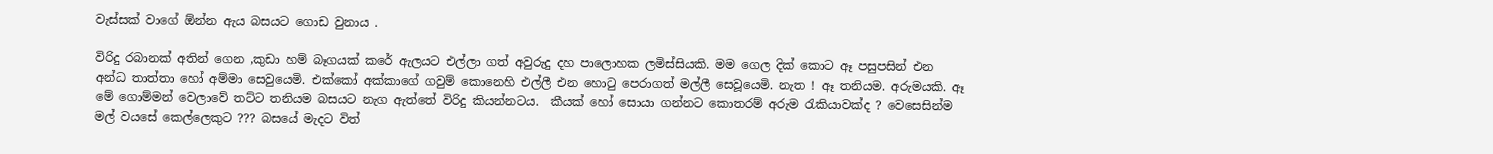වැස්සක් වාගේ ඕන්න ඇය බසයට ගොඩ වුනාය .

විරිදු රබානක් අතින් ගෙන ,කුඩා හම් බෑගයක් කරේ ඇලයට එල්ලා ගත් අවුරුදු දහ පාලොහක ලමිස්සියකි. මම ගෙල දික් කොට ඈ පසුපසින් එන අන්ධ තාත්තා හෝ අම්මා සෙවුයෙමි. එක්කෝ අක්කාගේ ගවුම් කොනෙහි එල්ලී එන හොටු පෙරාගත් මල්ලී සෙවූයෙමි. නැත ! ඈ තනියම. අරුමයකි. ඈ මේ ගොම්මන් වෙලාවේ තට්ට තනියම බසයට නැග ඇත්තේ විරිදු කියන්නටය.  කීයක් හෝ සොයා ගන්නට කොතරම් අරුම රැකියාවක්ද ? වෙසෙසින්ම මල් වයසේ කෙල්ලෙකුට ??? බසයේ මැදට විත්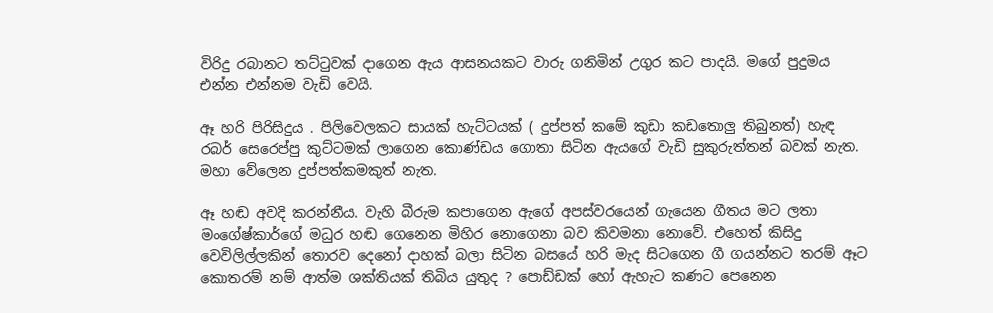විරිදු රබානට තට්ටුවක් දාගෙන ඇය ආසනයකට වාරු ගනිමින් උගුර කට පාදයි. මගේ පුදුමය එන්න එන්නම වැඩි වෙයි.

ඈ හරි පිරිසිදුය . පිලිවෙලකට සායක් හැට්ටයක් ( දුප්පත් කමේ කුඩා කඩතොලු තිබුනත්) හැඳ රබර් සෙරෙප්පු කුට්ටමක් ලාගෙන කොණ්ඩය ගොතා සිටින ඇයගේ වැඩි සුකුරුත්තන් බවක් නැත. මහා වේලෙන දුප්පත්කමකුත් නැත.

ඈ හඬ අවදි කරන්නීය. වැහි බීරුම කපාගෙන ඇගේ අපස්වරයෙන් ගැයෙන ගීතය මට ලතා මංගේෂ්කාර්ගේ මධුර හඬ ගෙනෙන මිහිර නොගෙනා බව කිවමනා නොවේ. එහෙත් කිසිදු වෙවිලිල්ලකින් තොරව දෙනෝ දාහක් බලා සිටින බසයේ හරි මැද සිටගෙන ගී ගයන්නට තරම් ඈට කොතරම් නම් ආත්ම ශක්තියක් තිබිය යුතුද ? පොඩ්ඩක් හෝ ඇහැට කණට පෙනෙන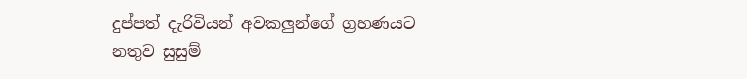දුප්පත් දැරිවියන් අවකලුන්ගේ ග්‍රහණයට නතුව සුසුම්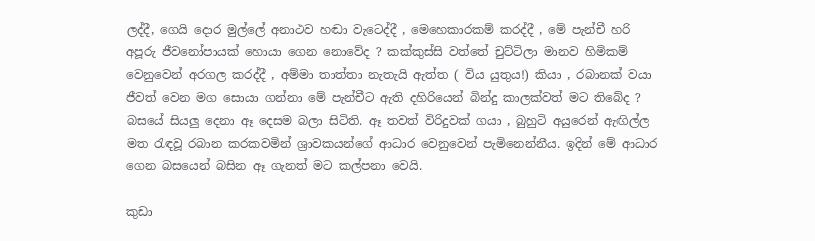ලද්දී, ගෙයි දොර මුල්ලේ අනාථව හඬා වැටෙද්දී , මෙහෙකාරකම් කරද්දී , මේ පැන්චී හරි අපූරු ජීවනෝපායක් හොයා ගෙන නොවේද ? කක්කුස්සි වත්තේ චුට්ටිලා මානව හිමිකම් වෙනුවෙන් අරගල කරද්දී , අම්මා තාත්තා නැතැයි ඇත්ත ( විය යුතුය!) කියා , රබානක් වයා ජීවත් වෙන මග සොයා ගන්නා මේ පැන්චීට ඇති දහිරියෙන් බින්දු කාලක්වත් මට තිබේද ? බසයේ සියලු දෙනා ඈ දෙසම බලා සිටිති. ඈ තවත් විරිදුවක් ගයා , බුහුටි අයුරෙන් ඇඟිල්ල මත රැඳවූ රබාන කරකවමින් ශ්‍රාවකයන්ගේ ආධාර වෙනුවෙන් පැමිනෙන්නීය. ඉදින් මේ ආධාර ගෙන බසයෙන් බසින ඈ ගැනත් මට කල්පනා වෙයි.

කුඩා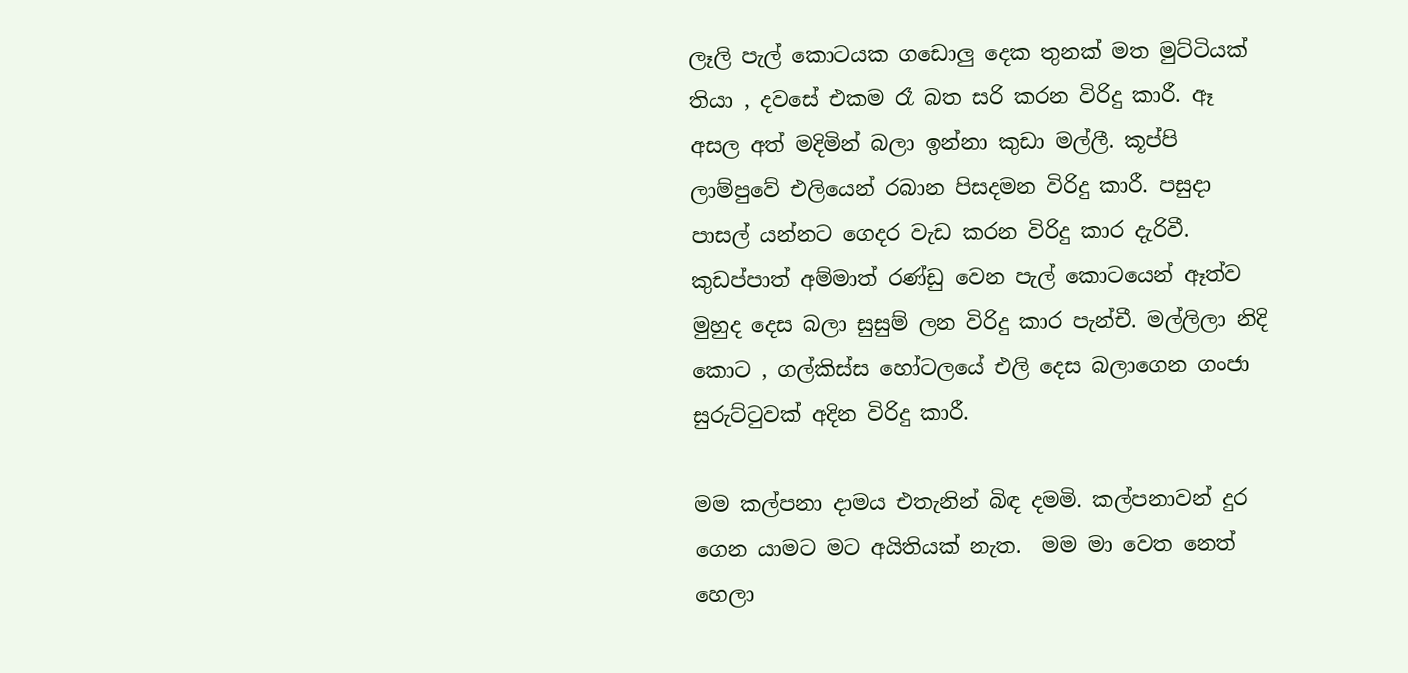ලෑලි පැල් කොටයක ගඩොලු දෙක තුනක් මත මුට්ටියක් තියා , දවසේ එකම රෑ බත සරි කරන විරිදු කාරී. ඈ අසල අත් මදිමින් බලා ඉන්නා කුඩා මල්ලී. කූප්පි ලාම්පුවේ එලියෙන් රබාන පිසදමන විරිදු කාරී. පසුදා පාසල් යන්නට ගෙදර වැඩ කරන විරිදු කාර දැරිවී.  කුඩප්පාත් අම්මාත් රණ්ඩු වෙන පැල් කොටයෙන් ඈත්ව මුහුද දෙස බලා සුසුම් ලන විරිදු කාර පැන්චී. මල්ලිලා නිදි කොට , ගල්කිස්ස හෝටලයේ එලි දෙස බලාගෙන ගංජා සුරුට්ටුවක් අදින විරිදු කාරී.

මම කල්පනා දාමය එතැනින් බිඳ දමමි. කල්පනාවන් දුර ගෙන යාමට මට අයිතියක් නැත.  මම මා වෙත නෙත් හෙලා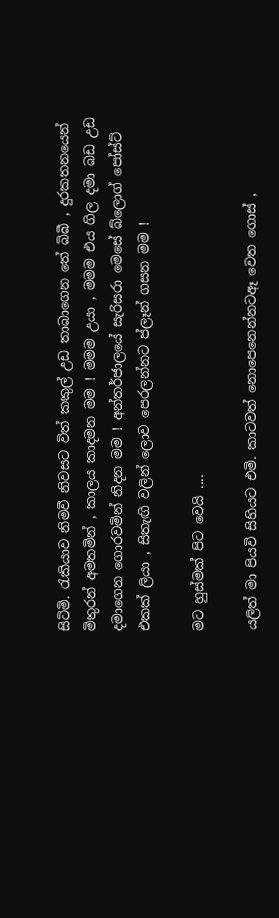සිටිමි. රැකියාව නිමවී නිවසට විත් කකුල් උඩ තාබාගෙන තේ බිබී , දුරකතනයෙන් මිතුරන් අමතමින් , කාලය කාදමන මම ! මමම උයා , මමම එය ගිල දමා බඩ උඩ දමාගෙන ගොරවමින් නිදන මම ! අන්තර්ජාලයේ සැරිසරා මෙසේ බ්ලොග් පෝස්ට් එකක් ලියා , සිතැඟි වලින් ලොව පෙරලන්නට ප්ලෑන් ගසන මම !

මට හුස්මක් පිට වෙයි ....

යලිත් මා පියවි සිහියට එමි. කාටවත් නොපෙනෙන්නටඈ වෙත ගොස් ,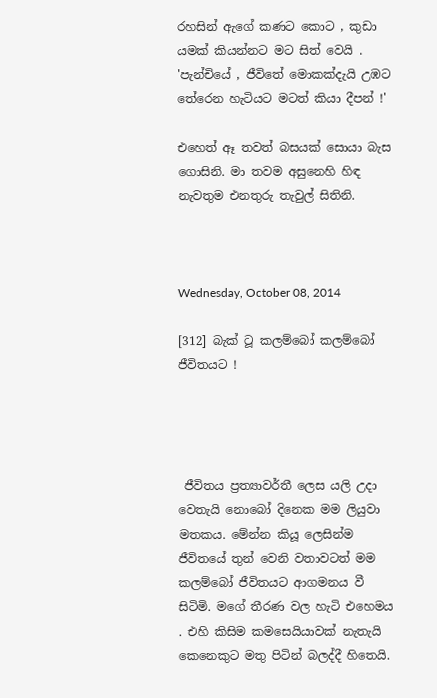රහසින් ඇගේ කණට කොට , කුඩා යමක් කියන්නට මට සිත් වෙයි . 'පැන්චියේ , ජීවිතේ මොකක්දැයි උඹට තේරෙන හැටියට මටත් කියා දීපන් !'

එහෙත් ඈ තවත් බසයක් සොයා බැස ගොසිනි. මා තවම අසුනෙහි හිඳ නැවතුම එනතුරු තැවුල් සිතිනි.



Wednesday, October 08, 2014

[312] බැක් ටූ කලම්බෝ කලම්බෝ ජීවිතයට !




 ජීවිතය ප්‍රත්‍යාවර්තී ලෙස යලි උදා වෙතැයි නොබෝ දිනෙක මම ලියුවා මතකය. මේන්න කියූ ලෙසින්ම ජීවිතයේ තුන් වෙනි වතාවටත් මම කලම්බෝ ජීවිතයට ආගමනය වී සිටිමි. මගේ තීරණ වල හැටි එහෙමය . එහි කිසිම කමසෙයියාවක් නැතැයි කෙනෙකුට මතු පිටින් බලද්දී හිතෙයි.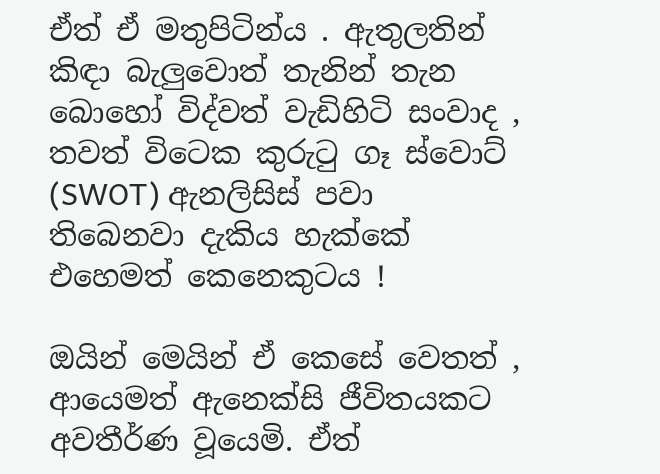ඒත් ඒ මතුපිටින්ය . ඇතුලතින් කිඳා බැලුවොත් තැනින් තැන බොහෝ විද්වත් වැඩිහිටි සංවාද , තවත් විටෙක කුරුටු ගෑ ස්වොට් (SWOT) ඇනලිසිස් පවා තිබෙනවා දැකිය හැක්කේ එහෙමත් කෙනෙකුටය !

ඔයින් මෙයින් ඒ කෙසේ වෙතත් , ආයෙමත් ඇනෙක්සි ජීවිතයකට අවතීර්ණ වූයෙමි. ඒත්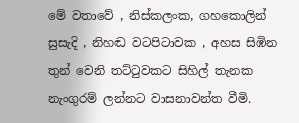මේ වතාවේ , නිස්කලංක, ගහකොලින් සුසැදි , නිහඬ වටපිටාවක , අහස සිඹින තුන් වෙනි තට්ටුවකට සිහිල් තැනක නැංගුරම් ලන්නට වාසනාවන්ත වීමි.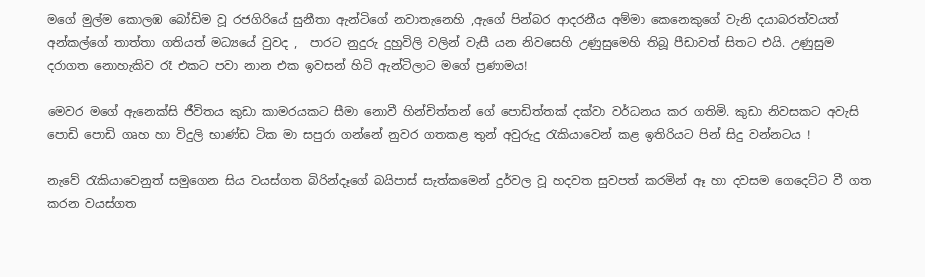මගේ මුල්ම කොලඹ බෝඩිම වූ රජගිරියේ සුනීතා ඇන්ටිගේ නවාතැනෙහි ,ඇගේ පින්බර ආදරනීය අම්මා කෙනෙකුගේ වැනි දයාබරත්වයත් අන්කල්ගේ තාත්තා ගතියත් මධ්‍යයේ වුවද ,  පාරට නුදුරු දුහුවිලි වලින් වැසී යන නිවසෙහි උණුසුමෙහි තිබූ පීඩාවත් සිතට එයි. උණුසුම දරාගත නොහැකිව රෑ එකට පවා නාන එක ඉවසන් හිටි ඇන්ටිලාට මගේ ප්‍රණාමය!

මෙවර මගේ ඇනෙක්සි ජීවිතය කුඩා කාමරයකට සීමා නොවී හින්චිත්තන් ගේ පොඩිත්තක් දක්වා වර්ධනය කර ගතිමි. කුඩා නිවසකට අවැසි පොඩි පොඩි ගෘහ හා විදුලි භාණ්ඩ ටික මා සපුරා ගන්නේ නුවර ගතකළ තුන් අවුරුදු රැකියාවෙන් කළ ඉතිරියට පින් සිදු වන්නටය !

නැවේ රැකියාවෙනුත් සමුගෙන සිය වයස්ගත බිරින්දෑගේ බයිපාස් සැත්කමෙන් දුර්වල වූ හදවත සුවපත් කරමින් ඈ හා දවසම ගෙදෙට්ට වී ගත කරන වයස්ගත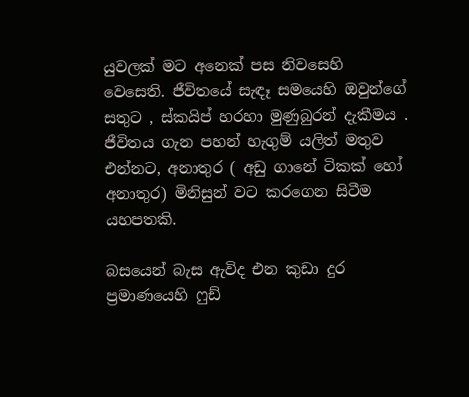යුවලක් මට අනෙක් පස නිවසෙහි වෙසෙති. ජීවිතයේ සැඳෑ සමයෙහි ඔවුන්ගේ සතුට , ස්කයිප් හරහා මුණුබුරන් දැකීමය . ජීවිතය ගැන පහන් හැගුම් යලිත් මතුව එන්නට, අනාතුර ( අඩු ගානේ ටිකක් හෝ අනාතුර) මිනිසුන් වට කරගෙන සිටීම යහපතකි.

බසයෙන් බැස ඇවිද එන කුඩා දුර ප්‍රමාණයෙහි ෆුඩ්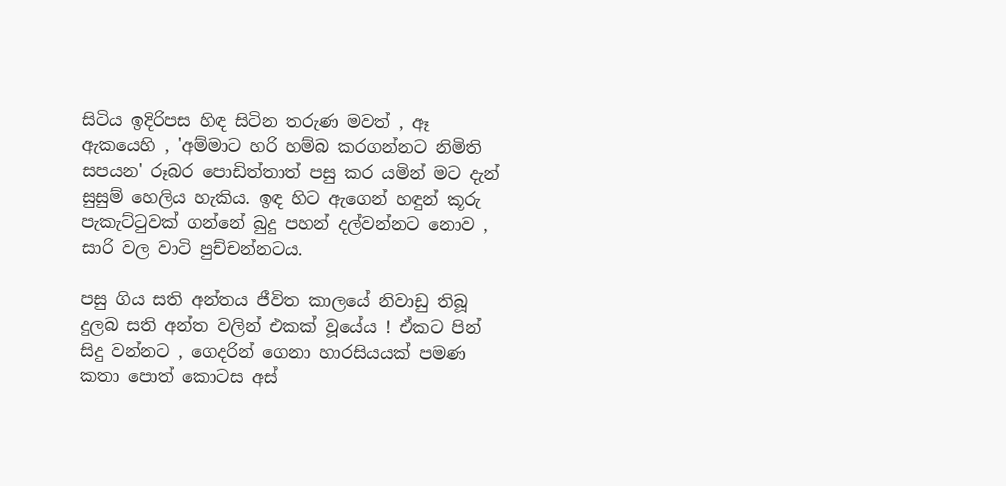සිටිය ඉදිරිපස හිඳ සිටින තරුණ මවත් , ඈ ඇකයෙහි , 'අම්මාට හරි හම්බ කරගන්නට නිමිති සපයන' රූබර පොඩිත්තාත් පසු කර යමින් මට දැන් සුසුම් හෙලිය හැකිය. ඉඳ හිට ඇගෙන් හඳුන් කූරු පැකැට්ටුවක් ගන්නේ බුදු පහන් දල්වන්නට නොව , සාරි වල වාටි පුච්චන්නටය.

පසු ගිය සති අන්තය ජීවිත කාලයේ නිවාඩු තිබූ දුලබ සති අන්ත වලින් එකක් වූයේය ! ඒකට පින් සිදු වන්නට , ගෙදරින් ගෙනා හාරසියයක් පමණ කතා පොත් කොටස අස්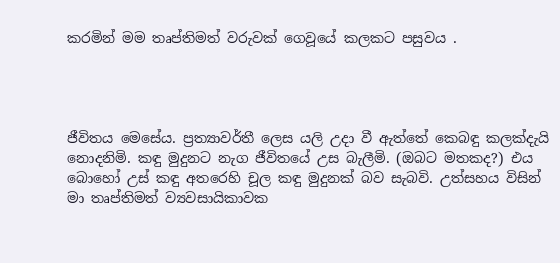කරමින් මම තෘප්තිමත් වරුවක් ගෙවූයේ කලකට පසුවය .




ජීවිතය මෙසේය. ප්‍රත්‍යාවර්තී ලෙස යලි උදා වී ඇත්තේ කෙබඳු කලක්දැයි නොදනිමි. කඳු මුදුනට නැග ජීවිතයේ උස බැලීමි. (ඔබට මතකද?) එය බොහෝ උස් කඳු අතරෙහි චූල කඳු මුදුනක් බව සැබවි. උත්සහය විසින් මා තෘප්තිමත් ව්‍යවසායිකාවක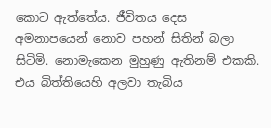කොට ඇත්තේය. ජීවිතය දෙස අමනාපයෙන් නොව පහන් සිතින් බලා සිටිමි. නොමැකෙන මුහුණු ඇතිනම් එකකි. එය බිත්තියෙහි අලවා තැබිය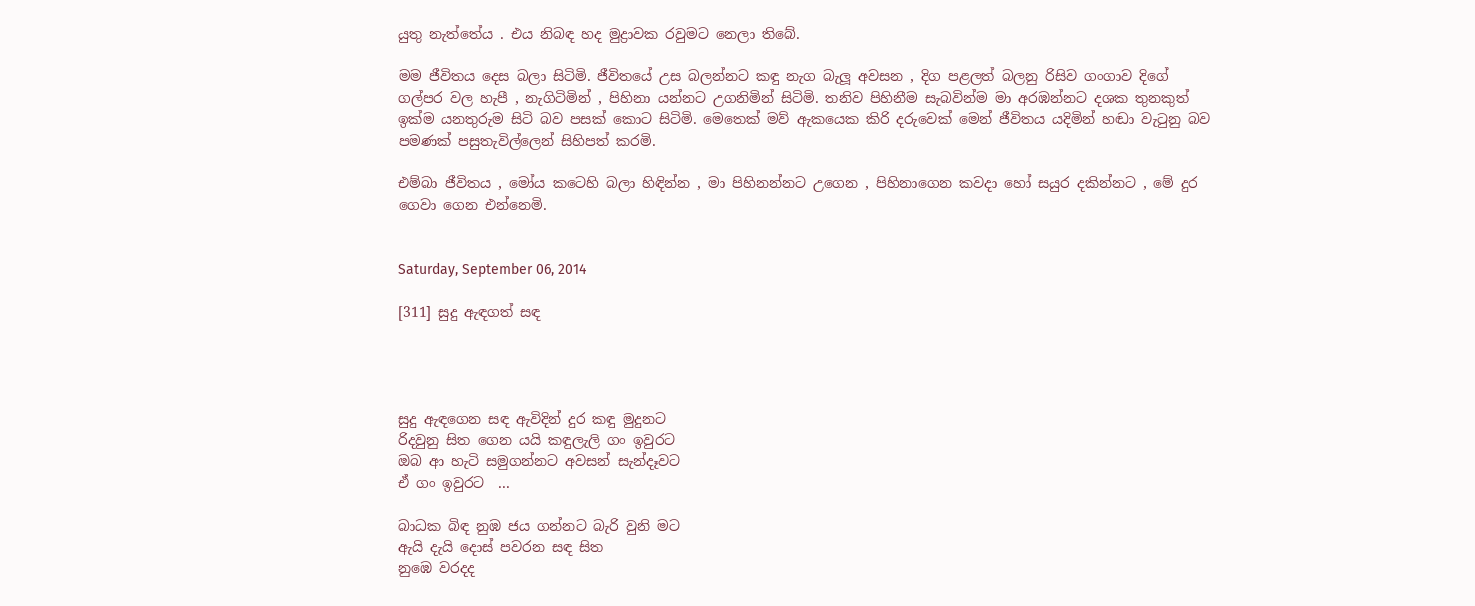යුතු නැත්තේය . එය නිබඳ හද මුද්‍රාවක රවුමට නෙලා තිබේ.

මම ජීවිතය දෙස බලා සිටිමි. ජීවිතයේ උස බලන්නට කඳු නැග බැලූ අවසන , දිග පළලත් බලනු රිසිව ගංගාව දිගේ ගල්පර වල හැපී , නැගිටිමින් , පිහිනා යන්නට උගනිමින් සිටිමි. තනිව පිහිනීම සැබවින්ම මා අරඹන්නට දශක තුනකුත් ඉක්ම යනතුරුම සිටි බව පසක් කොට සිටිමි. මෙතෙක් මව් ඇකයෙක කිරි දරුවෙක් මෙන් ජීවිතය යදිමින් හඬා වැටුනු බව පමණක් පසුතැවිල්ලෙන් සිහිපත් කරමි.

එම්බා ජීවිතය , මෝය කටෙහි බලා හිඳින්න , මා පිහිනන්නට උගෙන , පිහිනාගෙන කවදා හෝ සයුර දකින්නට , මේ දුර ගෙවා ගෙන එන්නෙමි.


Saturday, September 06, 2014

[311] සුදු ඇඳගත් සඳ




සුදු ඇඳගෙන සඳ ඇවිදින් දුර කඳු මුදුනට
රිදවුනු සිත ගෙන යයි කඳුලැලි ගං ඉවුරට
ඔබ ආ හැටි සමුගන්නට අවසන් සැන්දෑවට
ඒ ගං ඉවුරට  ...

බාධක බිඳ නුඹ ජය ගන්නට බැරි වුනි මට
ඇයි දැයි දොස් පවරන සඳ සිත
නුඹෙ වරදද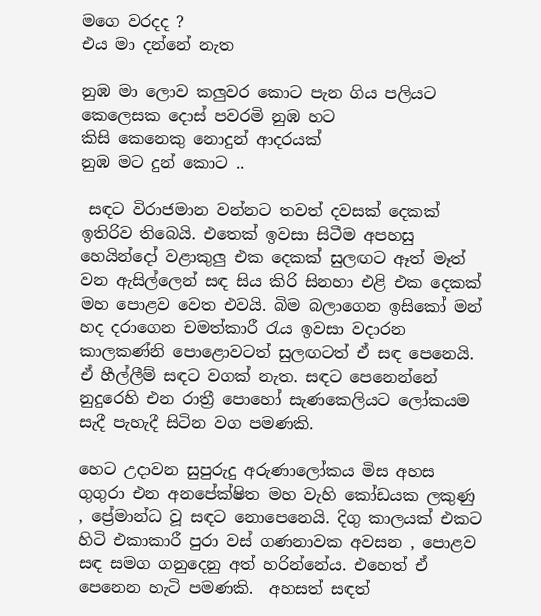මගෙ වරදද ?
එය මා දන්නේ නැත

නුඹ මා ලොව කලුවර කොට පැන ගිය පලියට
කෙලෙසක දොස් පවරමි නුඹ හට
කිසි කෙනෙකු නොදුන් ආදරයක්
නුඹ මට දුන් කොට ..

 සඳට විරාජමාන වන්නට තවත් දවසක් දෙකක් ඉතිරිව තිබෙයි. එතෙක් ඉවසා සිටීම අපහසු හෙයින්දෝ වළාකුලු එක දෙකක් සුලඟට ඈත් මෑත් වන ඇසිල්ලෙන් සඳ සිය කිරි සිනහා එළි එක දෙකක් මහ පොළව වෙත එවයි. බිම බලාගෙන ඉසිකෝ මන් හද දරාගෙන චමත්කාරී රැය ඉවසා වදාරන කාලකණ්නි පොළොවටත් සුලඟටත් ඒ සඳ පෙනෙයි. ඒ හීල්ලීම් සඳට වගක් නැත. සඳට පෙනෙන්නේ  නුදුරෙහි එන රාත්‍රී පොහෝ සැණකෙලියට ලෝකයම සැදී පැහැදී සිටින වග පමණකි.

හෙට උදාවන සුපුරුදු අරුණාලෝකය මිස අහස ගුගුරා එන අනපේක්ෂිත මහ වැහි කෝඩයක ලකුණු , ප්‍රේමාන්ධ වූ සඳට නොපෙනෙයි. දිගු කාලයක් එකට හිටි එකාකාරී පුරා වස් ගණනාවක අවසන , පොළව සඳ සමග ගනුදෙනු අත් හරින්නේය. එහෙත් ඒ පෙනෙන හැටි පමණකි.  අහසත් සඳත්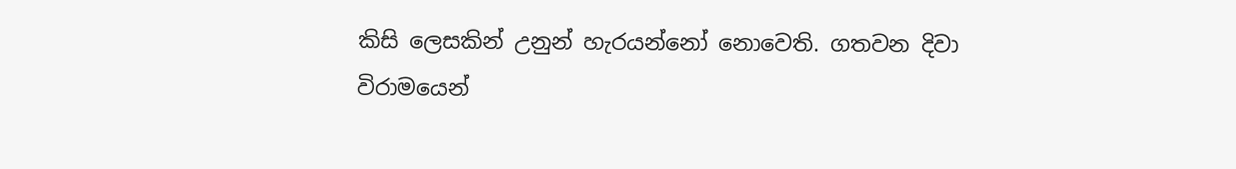කිසි ලෙසකින් උනුන් හැරයන්නෝ නොවෙති. ගතවන දිවා විරාමයෙන්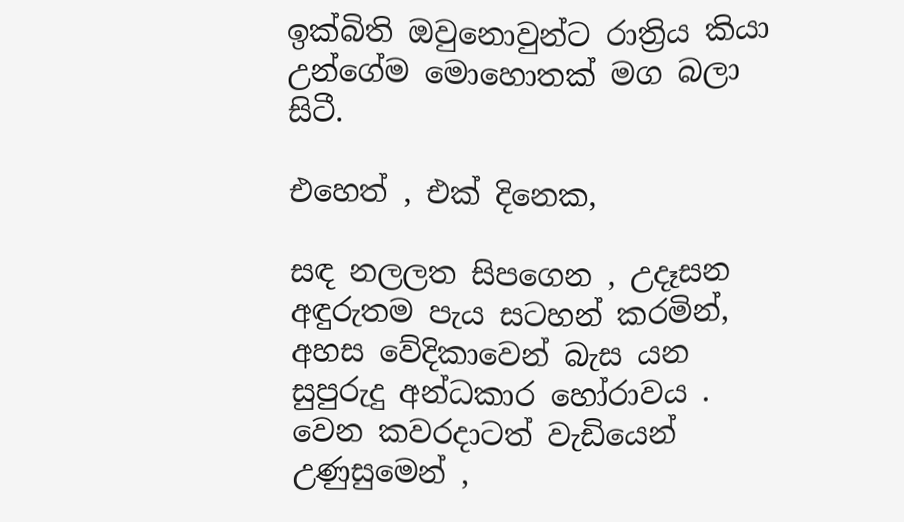ඉක්බිති ඔවුනොවුන්ට රාත්‍රිය කියා උන්ගේම මොහොතක් මග බලා සිටී.

එහෙත් , එක් දිනෙක,

සඳ නලලත සිපගෙන , උදෑසන අඳුරුතම පැය සටහන් කරමින්, අහස වේදිකාවෙන් බැස යන සුපුරුදු අන්ධකාර හෝරාවය . වෙන කවරදාටත් වැඩියෙන් උණුසුමෙන් ,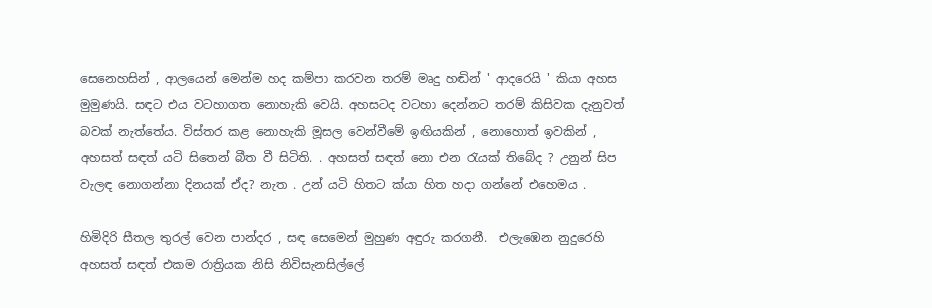සෙනෙහසින් , ආලයෙන් මෙන්ම හද කම්පා කරවන තරම් මෘදු හඬින් ' ආදරෙයි ' කියා අහස මුමුණයි. සඳට එය වටහාගත නොහැකි වෙයි. අහසටද වටහා දෙන්නට තරම් කිසිවක දැනුවත් බවක් නැත්තේය. විස්තර කළ නොහැකි මූසල වෙන්වීමේ ඉඟියකින් , නොහොත් ඉවකින් , අහසත් සඳත් යටි සිතෙන් බීත වී සිටිති. . අහසත් සඳත් නො එන රැයක් තිබේද ? උනුන් සිප වැලඳ නොගන්නා දිනයක් ඒද? නැත . උන් යටි හිතට ක්යා හිත හදා ගන්නේ එහෙමය .

හිමිදිරි සීතල තුරල් වෙන පාන්දර , සඳ සෙමෙන් මුහුණ අඳුරු කරගනී.  එලැඹෙන නුදුරෙහි අහසත් සඳත් එකම රාත්‍රියක නිසි නිවිසැනසිල්ලේ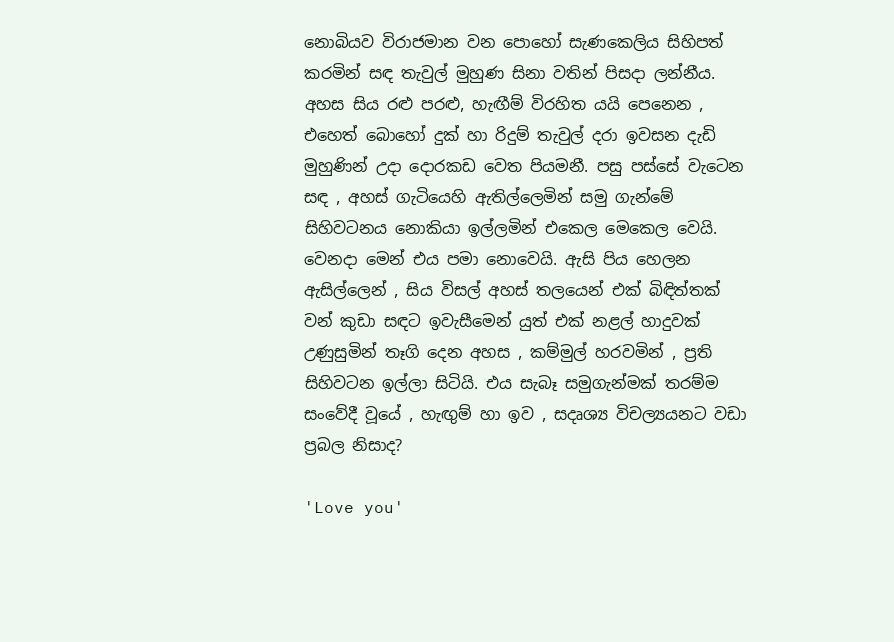නොබියව විරාජමාන වන පොහෝ සැණකෙලිය සිහිපත් කරමින් සඳ තැවුල් මුහුණ සිනා වතින් පිසදා ලන්නීය. අහස සිය රළු පරළු, හැඟීම් විරහිත යයි පෙනෙන , එහෙත් බොහෝ දුක් හා රිදුම් තැවුල් දරා ඉවසන දැඩි මුහුණින් උදා දොරකඩ වෙත පියමනී. පසු පස්සේ වැටෙන සඳ , අහස් ගැටියෙහි ඇතිල්ලෙමින් සමු ගැන්මේ සිහිවටනය නොකියා ඉල්ලමින් එකෙල මෙකෙල වෙයි. වෙනදා මෙන් එය පමා නොවෙයි. ඇසි පිය හෙලන ඇසිල්ලෙන් , සිය විසල් අහස් තලයෙන් එක් බිඳිත්තක් වන් කුඩා සඳට ඉවැසීමෙන් යුත් එක් නළල් හාදුවක් උණුසුමින් තෑගි දෙන අහස , කම්මුල් හරවමින් , ප්‍රති සිහිවටන ඉල්ලා සිටියි. එය සැබෑ සමුගැන්මක් තරම්ම සංවේදී වූයේ , හැඟුම් හා ඉව , සදෘශ්‍ය විචල්‍යයනට වඩා ප්‍රබල නිසාද?

'Love you'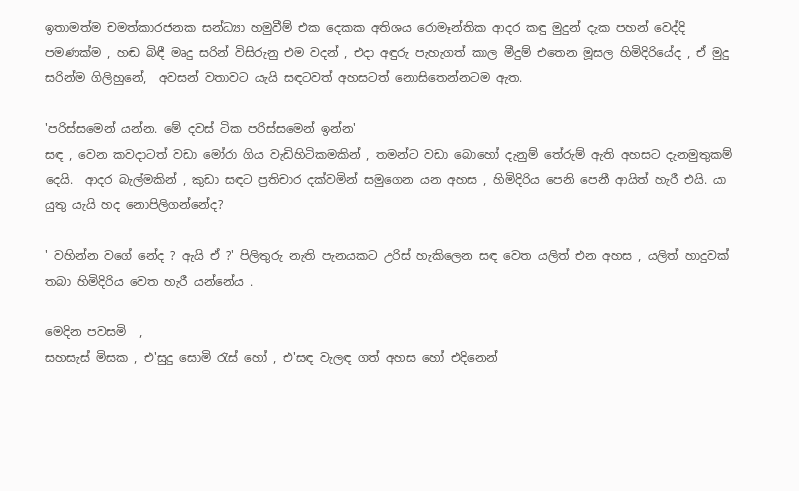ඉතාමත්ම චමත්කාරජනක සන්ධ්‍යා හමුවීම් එක දෙකක අතිශය රොමෑන්තික ආදර කඳු මුදුන් දැක පහන් වෙද්දි පමණක්ම , හඬ බිඳී මෘදු සරින් විසිරුනු එම වදන් , එදා අඳුරු පැහැගත් කාල මීදුම් එතෙන මූසල හිමිදිරියේද , ඒ මුදු සරින්ම ගිලිහුනේ,  අවසන් වතාවට යැයි සඳටවත් අහසටත් නොසිතෙන්නටම ඇත.

'පරිස්සමෙන් යන්න. මේ දවස් ටික පරිස්සමෙන් ඉන්න'
සඳ , වෙන කවදාටත් වඩා මෝරා ගිය වැඩිහිටිකමකින් , තමන්ට වඩා බොහෝ දැනුම් තේරුම් ඇති අහසට දැනමුතුකම් දෙයි.  ආදර බැල්මකින් , කුඩා සඳට ප්‍රතිචාර දක්වමින් සමුගෙන යන අහස , හිමිදිරිය පෙනි පෙනී ආයිත් හැරී එයි. යා යුතු යැයි හද නොපිලිගන්නේද?

' වහින්න වගේ නේද ? ඇයි ඒ ?' පිලිතුරු නැති පැනයකට උරිස් හැකිලෙන සඳ වෙත යලිත් එන අහස , යලිත් හාදුවක් තබා හිමිදිරිය වෙත හැරී යන්නේය .

මෙදින පවසමි  ,
සහසැස් මිසක , එ'සුදු සොමි රැස් හෝ , එ'සඳ වැලඳ ගත් අහස හෝ එදිනෙන්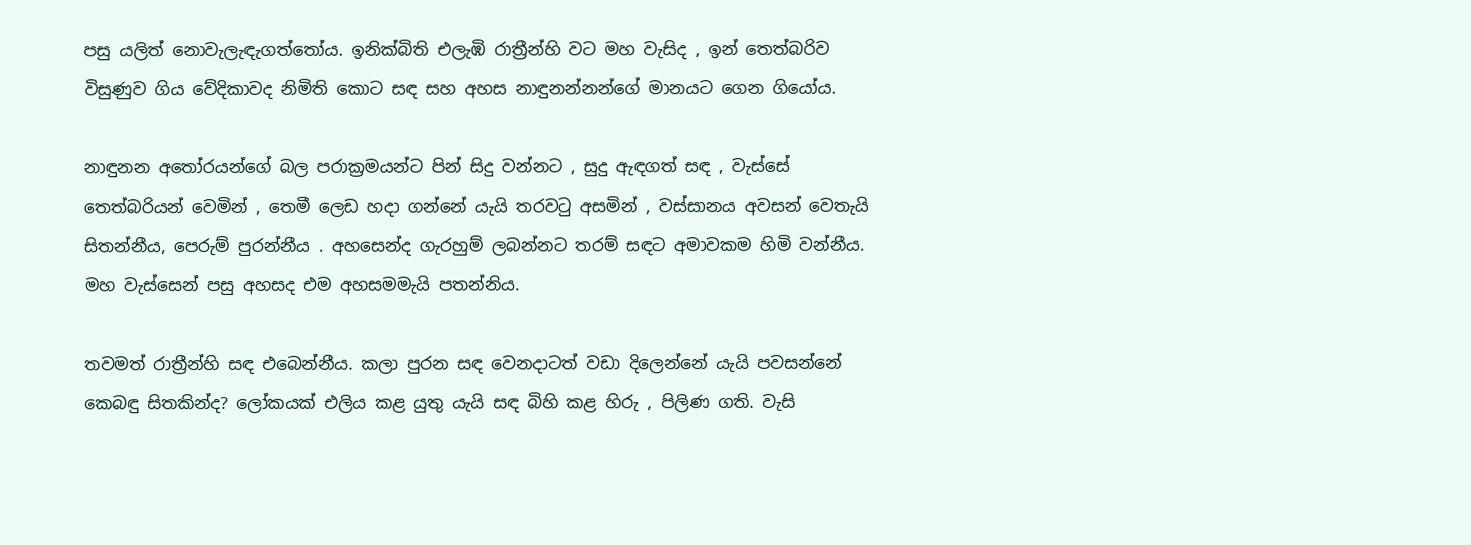පසු යලිත් නොවැලැඳැගත්තෝය. ඉනික්බිති එලැඹි රාත්‍රීන්හි වට මහ වැසිද , ඉන් තෙත්බරිව විසුණුව ගිය වේදිකාවද නිමිති කොට සඳ සහ අහස නාඳුනන්නන්ගේ මානයට ගෙන ගියෝය.

නාඳුනන අතෝරයන්ගේ බල පරාක්‍රමයන්ට පින් සිදු වන්නට , සුදු ඇඳගත් සඳ , වැස්සේ තෙත්බරියන් වෙමින් , තෙමී ලෙඩ හදා ගන්නේ යැයි තරවටු අසමින් , වස්සානය අවසන් වෙතැයි සිතන්නීය, පෙරුම් පුරන්නීය . අහසෙන්ද ගැරහුම් ලබන්නට තරම් සඳට අමාවකම හිමි වන්නීය. මහ වැස්සෙන් පසු අහසද එම අහසමමැයි පතන්නිය.

තවමත් රාත්‍රීන්හි සඳ එබෙන්නීය. කලා පුරන සඳ වෙනදාටත් වඩා දිලෙන්නේ යැයි පවසන්නේ කෙබඳු සිතකින්ද? ලෝකයක් එලිය කළ යුතු යැයි සඳ බිහි කළ හිරු , පිලිණ ගති. වැසි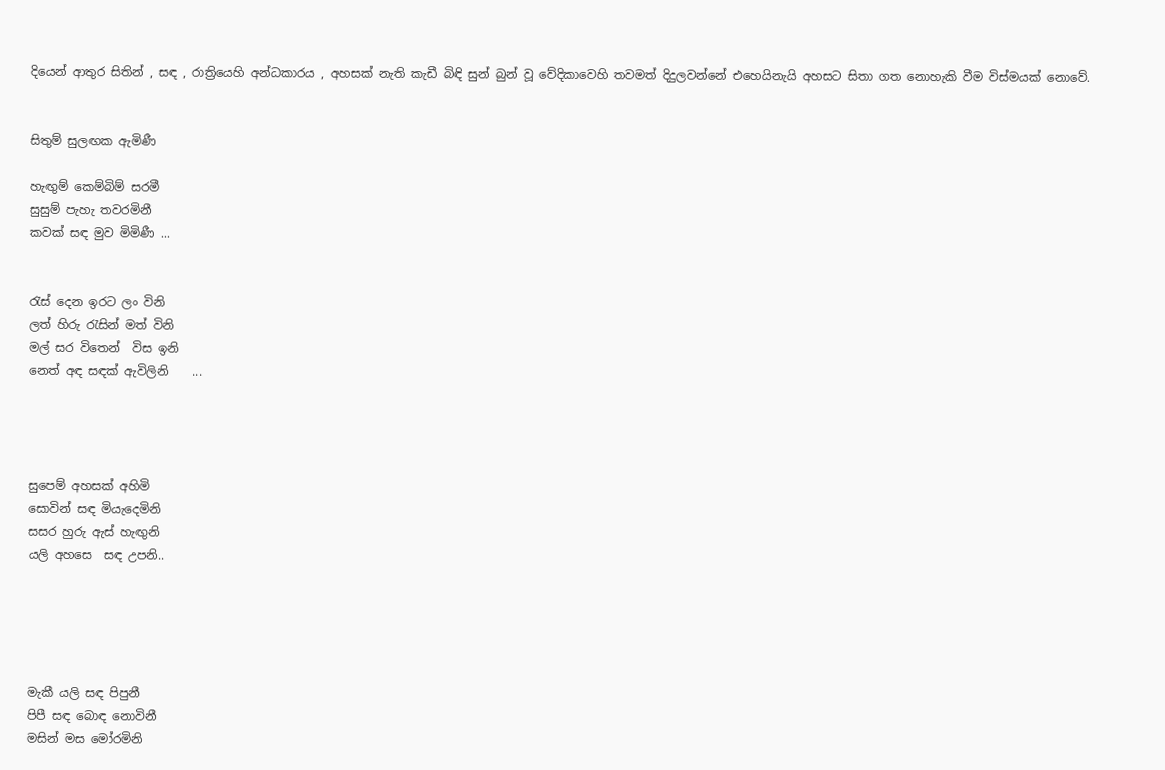දියෙන් ආතුර සිතින් , සඳ , රාත්‍රියෙහි අන්ධකාරය , අහසක් නැති කැඩී බිඳි සුන් බුන් වූ වේදිකාවෙහි තවමත් දිදුලවන්නේ එහෙයිනැයි අහසට සිතා ගත නොහැකි වීම විස්මයක් නොවේ.


සිතුම් සුලඟක ඇමිණී

හැඟුම් කෙම්බිම් සරමී
සුසුම් පැහැ තවරමිනී
කවක් සඳ මුව මිමිණී ...


රැස් දෙන ඉරට ලං විනි
ලත් හිරු ‍රැසින් මත් විනි
මල් සර විතෙන්  විස ඉනි
නෙත් අඳ සඳක් ඇවිලිනි    ...




සුපෙම් අහසක් අහිමි
සොවින් සඳ මියැදෙමිනි
සසර හුරු ඇස් හැඟුනි
යලි අහසෙ  සඳ උපනි..





මැකී යලි සඳ පිපුනී
පිපී සඳ බොඳ නොවිනී
මසින් මස මෝරමිනි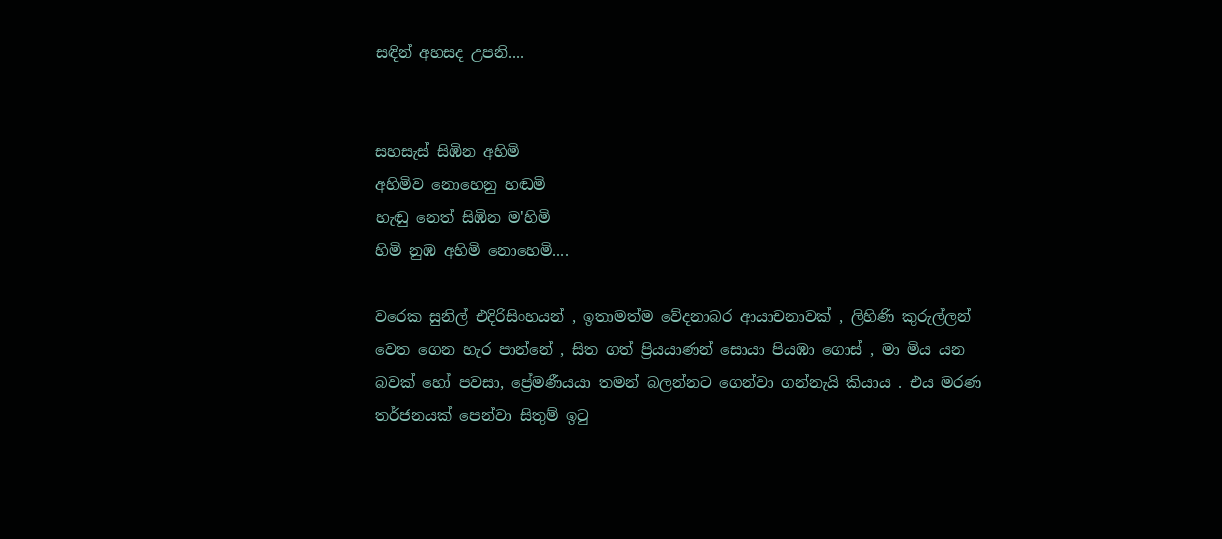සඳින් අහසද උපනි....


සහසැස් සිඹින අහිමි
අහිමිව නොහෙනු හඬමි
හැඬු නෙත් සිඹින ම'හිමි
හිමි නුඹ අහිමි නොහෙමි....

වරෙක සුනිල් එදිරිසිංහයන් , ඉතාමත්ම වේදනාබර ආයාචනාවක් , ලිහිණි කුරුල්ලන් වෙත ගෙන හැර පාන්නේ , සිත ගත් ප්‍රියයාණන් සොයා පියඹා ගොස් , මා මිය යන බවක් හෝ පවසා, ප්‍රේමණීයයා තමන් බලන්නට ගෙන්වා ගන්නැයි කියාය . එය මරණ තර්ජනයක් පෙන්වා සිතුම් ඉටු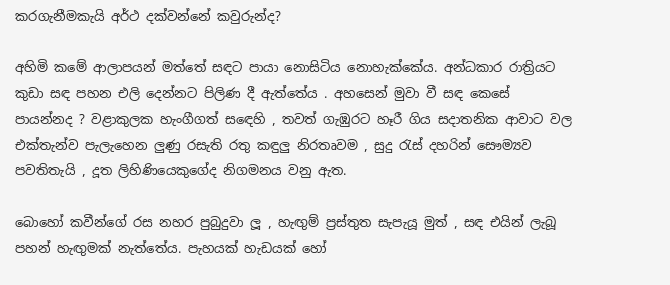කරගැනීමකැයි අර්ථ දක්වන්නේ කවුරුන්ද?

අහිමි කමේ ආලාපයන් මත්තේ සඳට පායා නොසිටිය නොහැක්කේය. අන්ධකාර රාත්‍රියට කුඩා සඳ පහන එලි දෙන්නට පිලිණ දී ඇත්තේය . අහසෙන් මුවා වී සඳ කෙසේ පායන්නද ? වළාකුලක හැංගීගත් සඳෙහි , තවත් ගැඹුරට හෑරී ගිය සදාතනික ආවාට වල එක්තැන්ව පැලැහෙන ලුණු රසැති රතු කඳුලු නිරතෘවම , සුදු රැස් දහරින් සෞම්‍යව පවතිතැයි , දූත ලිහිණියෙකුගේද නිගමනය වනු ඇත.

බොහෝ කවීන්ගේ රස නහර පුබුදුවා ලූ , හැඟුම් ප්‍රස්තුත සැපැයූ මුත් , සඳ එයින් ලැබූ පහන් හැඟුමක් නැත්තේය. පැහයක් හැඩයක් හෝ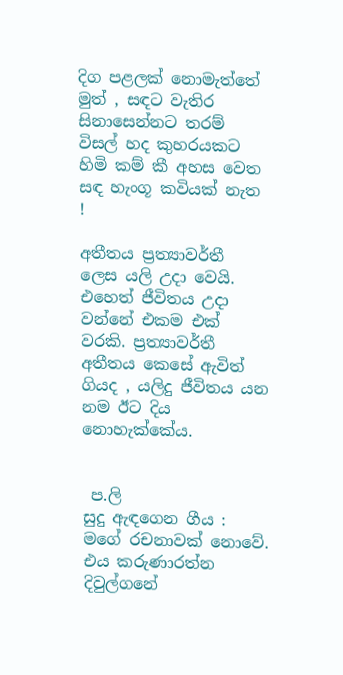දිග පළලක් නොමැත්තේ මුත් , සඳට වැතිර සිනාසෙන්නට තරම් විසල් හද කුහරයකට හිමි කම් කී අහස වෙත සඳ හැංගූ කවියක් නැත !

අතීතය ප්‍රත්‍යාවර්තී ලෙස යලි උදා වෙයි. එහෙත් ජීවිතය උදා වන්නේ එකම එක් වරකි. ප්‍රත්‍යාවර්තී අතීතය කෙසේ ඇවිත් ගියද , යලිදු ජීවිතය යන නම ඊට දිය නොහැක්කේය.


 ප.ලි
සුදු ඇඳගෙන ගීය : මගේ රචනාවක් නොවේ. එය කරුණාරත්න දිවුල්ගනේ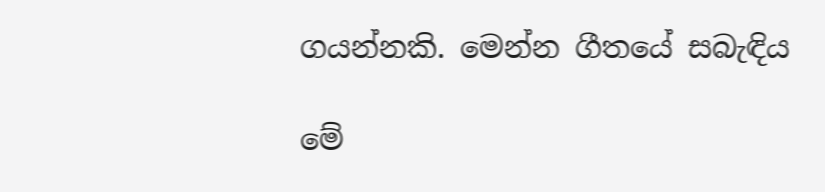ගයන්නකි. මෙන්න ගීතයේ සබැඳිය

මේ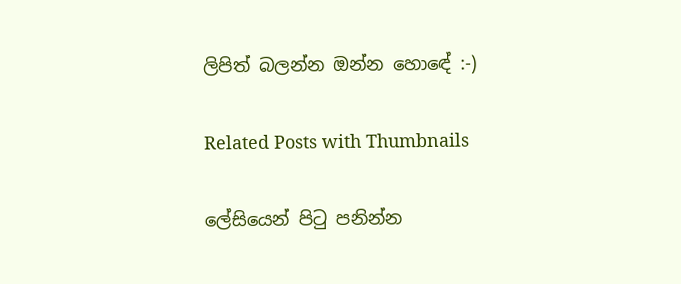ලිපිත් බලන්න ඔන්න හොඳේ :-)

Related Posts with Thumbnails

ලේසියෙන් පිටු පනින්න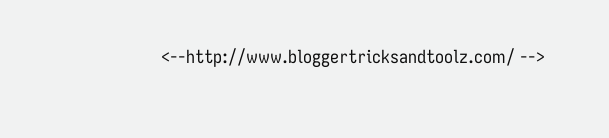<--http://www.bloggertricksandtoolz.com/ -->